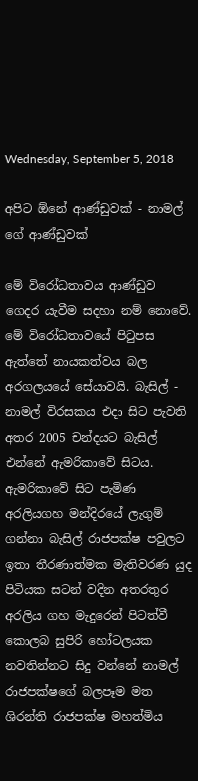Wednesday, September 5, 2018

අපිට ඕනේ ආණ්ඩුවක් - නාමල් ගේ ආණ්ඩුවක්

මේ විරෝධතාවය ආණ්ඩුව ගෙදර යැවීම සදහා නම් නොවේ. මේ විරෝධතාවයේ පිටුපස ඇත්තේ නායකත්වය බල අරගලයයේ සේයාවයි. බැසිල් - නාමල් විරසකය එදා සිට පැවති අතර 2005 චන්දයට බැසිල් එන්නේ ඇමරිකාවේ සිටය. ඇමරිකාවේ සිට පැමිණ අරලියගහ මන්දිරයේ ලැගුම් ගන්නා බැසිල් රාජපක්ෂ පවුලට ඉතා තීරණාත්මක මැතිවරණ යුද පිටියක සටන් වදින අතරතුර අරලිය ගහ මැදුරෙන් පිටත්වී කොලබ සුපිරි හෝටලයක නවතින්නට සිදු වන්නේ නාමල් රාජපක්ෂගේ බලපෑම මත ශිරන්ති රාජපක්ෂ මහත්මිය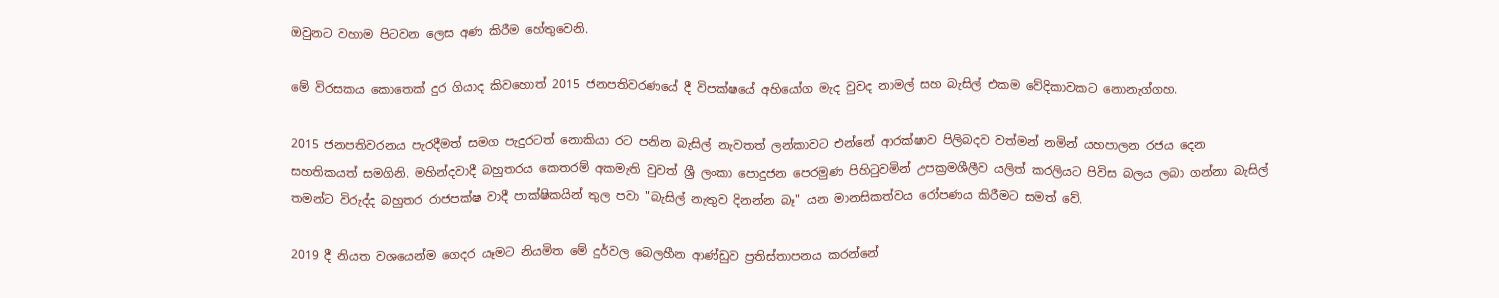ඔවුනට වහාම පිටවන ලෙස අණ කිරීම හේතුවෙනි.

මේ විරසකය කොතෙක් දුර ගියාද කිවහොත් 2015 ජනපතිවරණයේ දී විපක්ෂයේ අහියෝග මැද වුවද නාමල් සහ බැසිල් එකම වේදිකාවකට නොනැග්ගහ.

2015 ජනපතිවරනය පැරදීමත් සමග පැදුරටත් නොකියා රට පනින බැසිල් නැවතත් ලන්කාවට එන්නේ ආරක්ෂාව පිලිබදව වත්මන් නමින් යහපාලන රජය දෙන සහතිකයත් සමගිනි. මහින්දවාදී බහුතරය කෙතරම් අකමැති වුවත් ශ්‍රී ලංකා පොදුජන පෙරමුණ පිහිටුවමින් උපක්‍රමශීලීව යලිත් කරලියට පිවිස බලය ලබා ගන්නා බැසිල් තමන්ට විරුද්ද බහුතර රාජපක්ෂ වාදී පාක්ෂිකයින් තුල පවා "බැසිල් නැතුව දිනන්න බෑ" යන මානසිකත්වය රෝපණය කිරීමට සමත් වේ.

2019 දී නියත වශයෙන්ම ගෙදර යෑමට නියමිත මේ දුර්වල බෙලහීන ආණ්ඩුව ප්‍රතිස්තාපනය කරන්නේ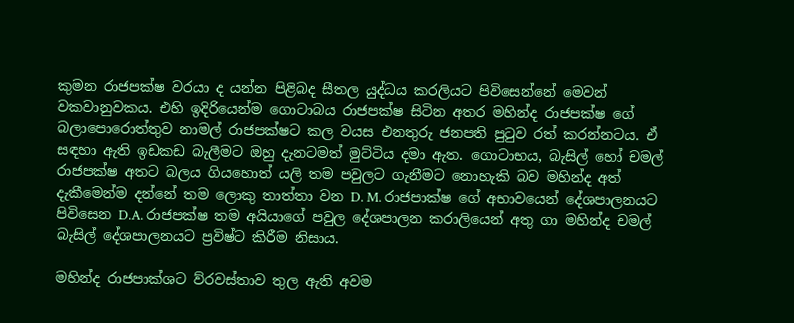කුමන රාජපක්ෂ වරයා ද යන්න පිළිබද සීතල යුද්ධය කරලියට පිවිසෙන්නේ මෙවන් වකවානුවකය. එහි ඉදිරියෙන්ම ගොටාබය රාජපක්ෂ සිටින අතර මහින්ද රාජපක්ෂ ගේ බලාපොරොත්තුව නාමල් රාජපක්ෂට කල වයස එනතුරු ජනපති පුටුව රත් කරන්නටය. ඒ සඳහා ඇති ඉඩකඩ බැලීමට ඔහු දැනටමත් මුට්ටිය දමා ඇත. ගොටාභය, බැසිල් හෝ චමල් රාජපක්ෂ අතට බලය ගියහොත් යලි තම පවුලට ගැනීමට නොහැකි බව මහින්ද අත් දැකීමෙන්ම දන්නේ තම ලොකු තාත්තා වන D. M. රාජපාක්ෂ ගේ අභාවයෙන් දේශපාලනයට පිවිසෙන D.A. රාජපක්ෂ තම අයියාගේ පවුල දේශපාලන කරාලියෙන් අතු ගා මහින්ද චමල් බැසිල් දේශපාලනයට ප්‍රවිෂ්ට කිරීම නිසාය.

මහින්ද රාජපාක්ශට ව්රවස්තාව තුල ඇති අවම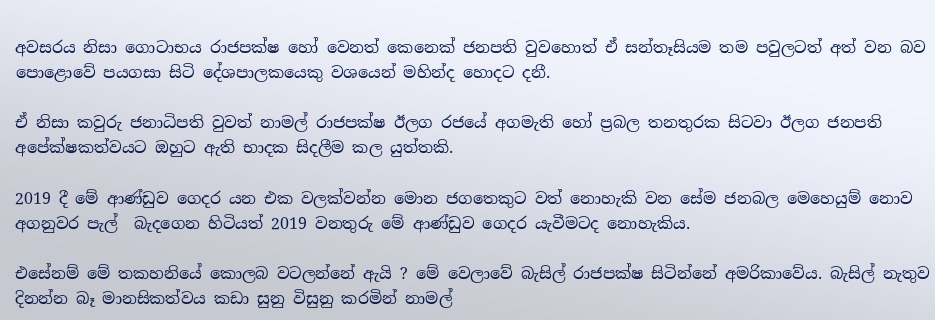අවසරය නිසා ගොටාභය රාජපක්ෂ හෝ වෙනත් කෙනෙක් ජනපති වුවහොත් ඒ සන්තෑසියම තම පවුලටත් අත් වන බව පොළොවේ පයගසා සිටි දේශපාලකයෙකු වශයෙන් මහින්ද හොදට දනී.

ඒ නිසා කවුරු ජනාධිපති වුවත් නාමල් රාජපක්ෂ ඊලග රජයේ අගමැති හෝ ප්‍රබල තනතුරක සිටවා ඊලග ජනපති අපේක්ෂකත්වයට ඔහුට ඇති භාදක සිදලීම කල යුත්තකි.

2019 දී මේ ආණ්ඩුව ගෙදර යන එක වලක්වන්න මොන ජගතෙකුට වත් නොහැකි වන සේම ජනබල මෙහෙයුම් නොව අගනුවර පැල්  බැදගෙන හිටියත් 2019 වනතුරු මේ ආණ්ඩුව ගෙදර යැවීමටද නොහැකිය.

එසේනම් මේ තකහනියේ කොලබ වටලන්නේ ඇයි ? මේ වෙලාවේ බැසිල් රාජපක්ෂ සිටින්නේ අමරිකාවේය. බැසිල් නැතුව දිනන්න බෑ මානසිකත්වය කඩා සුනු විසුනු කරමින් නාමල්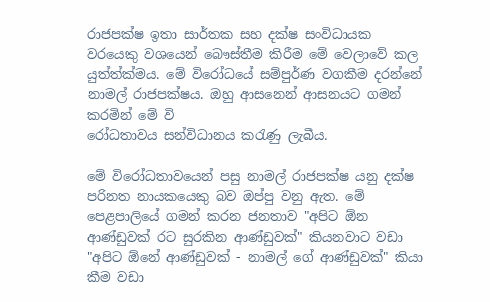රාජපක්ෂ ඉතා සාර්තක සහ දක්ෂ සංවිධායක වරයෙකු වශයෙන් බෞස්තීම කිරීම මේ වෙලාවේ කල යුත්ත්ක්මය. මේ විරෝධයේ සම්පුර්ණ වගකීම දරන්නේ නාමල් රාජපක්ෂය. ඔහු ආසනෙන් ආසනයට ගමන් කරමින් මේ වි
රෝධතාවය සන්විධානය කරැණු ලැබීය.

මේ විරෝධතාවයෙන් පසු නාමල් රාජපක්ෂ යනු දක්ෂ පරිනත නායකයෙකු බව ඔප්පු වනු ඇත. මේ පෙළපාලියේ ගමන් කරන ජනතාව "අපිට ඕන ආණ්ඩුවක් රට සුරකින ආණ්ඩුවක්" කියනවාට වඩා "අපිට ඕනේ ආණ්ඩුවක් - නාමල් ගේ ආණ්ඩුවක්" කියා කීම වඩා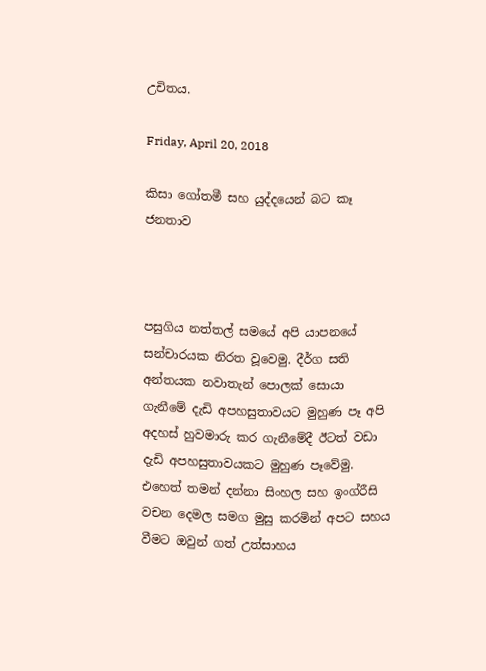උචිතය.

Friday, April 20, 2018

කිසා ගෝතමී සහ යුද්දයෙන් බට කෑ ජනතාව



පසුගිය නත්තල් සමයේ අපි යාපනයේ සන්චාරයක නිරත වූවෙමු. දීර්ග සති අන්තයක නවාතැන් පොලක් සොයා ගැනීමේ දැඩි අපහසුතාවයට මුහුණ පෑ අපි අදහස් හුවමාරු කර ගැනීමේදී ඊටත් වඩා දැඩි අපහසුතාවයකට මුහුණ පෑවේමු. එහෙත් තමන් දන්නා සිංහල සහ ඉංග්රීසි වචන දෙමල සමග මුසු කරමින් අපට සහය වීමට ඔවුන් ගත් උත්සාහය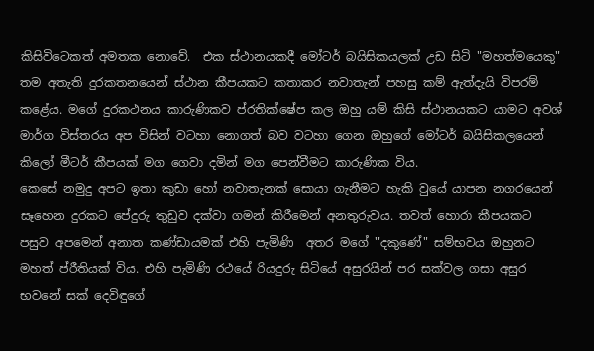කිසිවිටෙකත් අමතක නොවේ.  එක ස්ථානයකදී මෝටර් බයිසිකයලක් උඩ සිටි "මහත්මයෙකු" තම අතැති දුරකතනයෙන් ස්ථාන කීපයකට කතාකර නවාතැන් පහසු කම් ඇත්දැයි විපරම් කළේය. මගේ දුරකථනය කාරුණිකව ප්රතික්ෂේප කල ඔහු යම් කිසි ස්ථානයකට යාමට අවශ් මාර්ග විස්තරය අප විසින් වටහා නොගත් බව වටහා ගෙන ඔහුගේ මෝටර් බයිසිකලයෙන් කිලෝ මීටර් කීපයක් මග ගෙවා දමින් මග පෙන්වීමට කාරුණික විය.
කෙසේ නමුදු අපට ඉතා කුඩා හෝ නවාතැනක් සොයා ගැනීමට හැකි වුයේ යාපන නගරයෙන් සෑහෙන දුරකට පේදුරු තුඩුව දක්වා ගමන් කිරීමෙන් අනතුරුවය. තවත් හොරා කීපයකට පසුව අපමෙන් අනාත කණ්ඩායමක් එහි පැමිණි  අතර මගේ "දකුණේ" සම්භවය ඔහුනට මහත් ප්රීතියක් විය. එහි පැමිණි රථයේ රියදුරු සිටියේ අසුරයින් පර සක්වල ගසා අසුර භවනේ සක් දෙවිඳුගේ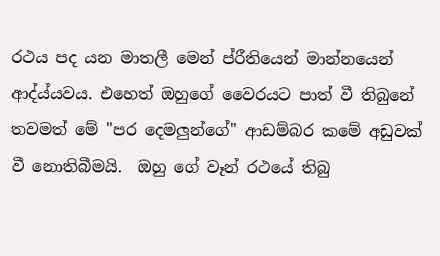රථය පද යන මාතලී මෙන් ප්රීතියෙන් මාන්නයෙන් ආද්ය්යවය. එහෙත් ඔහුගේ වෛරයට පාත් වී තිබුනේ තවමත් මේ "පර දෙමලුන්ගේ" ආඩම්බර කමේ අඩුවක් වී නොතිබීමයි.  ඔහු ගේ වෑන් රථයේ තිබු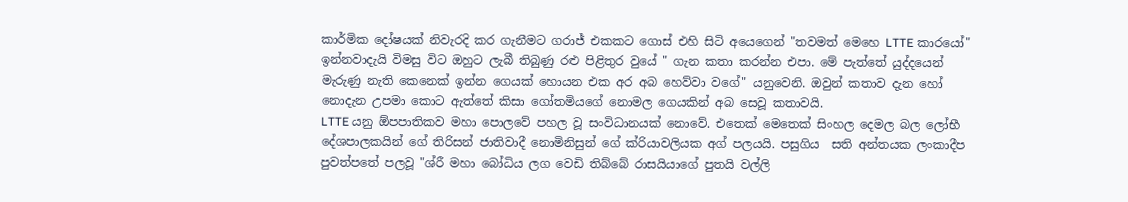කාර්මික දෝෂයක් නිවැරදි කර ගැනීමට ගරාජ් එකකට ගොස් එහි සිටි අයෙගෙන් "තවමත් මෙහෙ LTTE කාරයෝ" ඉන්නවාදැයි විමසු විට ඔහුට ලැබී තිබුණු රළු පිළිතුර වුයේ " ගැන කතා කරන්න එපා. මේ පැත්තේ යුද්දයෙන් මැරුණු නැති කෙනෙක් ඉන්න ගෙයක් හොයන එක අර අබ හෙව්වා වගේ" යනුවෙනි. ඔවුන් කතාව දැන හෝ නොදැන උපමා කොට ඇත්තේ කිසා ගෝතමියගේ නොමල ගෙයකින් අබ සෙවූ කතාවයි.
LTTE යනු ඕපපාතිකව මහා පොලවේ පහල වූ සංවිධානයක් නොවේ. එතෙක් මෙතෙක් සිංහල දෙමල බල ලෝභී දේශපාලකයින් ගේ තිරිසන් ජාතිවාදී නොමිනිසුන් ගේ ක්රියාවලියක අග් පලයයි. පසුගිය  සති අන්තයක ලංකාදීප පුවත්පතේ පලවූ "ශ්රී මහා බෝධිය ලග වෙඩි තිබ්බේ රාසයියාගේ පුතයි වල්ලි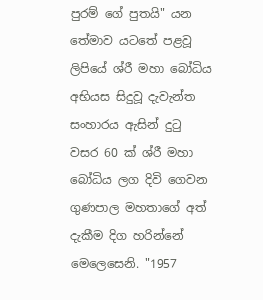පුරම් ගේ පුතයි" යන තේමාව යටතේ පළවූ ලිපියේ ශ්රී මහා බෝධිය අභියස සිදුවූ දැවැන්ත සංහාරය ඇසින් දුටු වසර 60 ක් ශ්රී මහා බෝධිය ලග දිවි ගෙවන ගුණපාල මහතාගේ අත් දැකීම දිග හරින්නේ මෙලෙසෙනි. "1957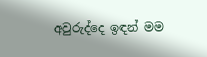අවුරුද්දෙ ඉඳන් මම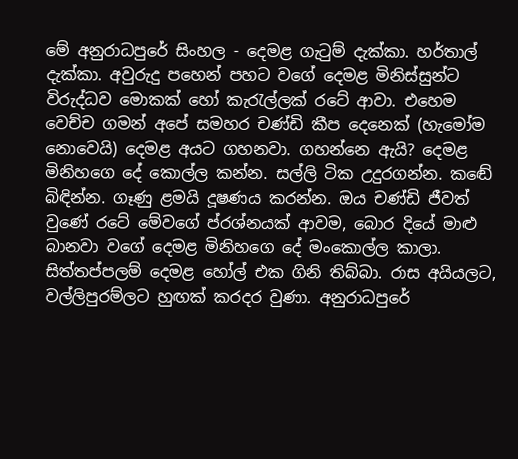මේ අනුරාධපුරේ සිංහල - දෙමළ ගැටුම් දැක්කා. හර්තාල් දැක්කා. අවුරුදු පහෙන් පහට වගේ දෙමළ මිනිස්සුන්ට විරුද්ධව මොකක් හෝ කැරැල්ලක් රටේ ආවා. එහෙම වෙච්ච ගමන් අපේ සමහර චණ්ඩි කීප දෙනෙක් (හැමෝම නොවෙයි) දෙමළ අයට ගහනවා. ගහන්නෙ ඇයි? දෙමළ මිනිහගෙ දේ කොල්ල කන්න. සල්ලි ටික උදුරගන්න. කඬේ බිඳින්න. ගෑණු ළමයි දූෂණය කරන්න. ඔය චණ්ඩි ජීවත් වුණේ රටේ මේවගේ ප්රශ්නයක් ආවම, බොර දියේ මාළු බානවා වගේ දෙමළ මිනිහගෙ දේ මංකොල්ල කාලා.
සිත්තප්පලම් දෙමළ හෝල් එක ගිනි තිබ්බා. රාස අයියලට, වල්ලිපුරම්ලට හුඟක් කරදර වුණා. අනුරාධපුරේ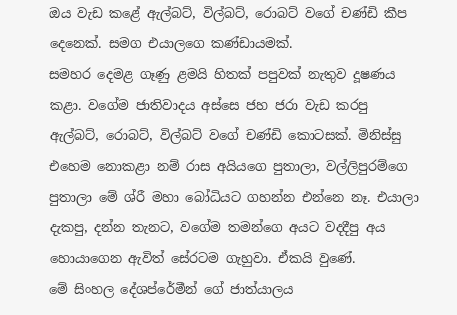ඔය වැඩ කළේ ඇල්බට්, විල්බට්, රොබට් වගේ චණ්ඩි කීප දෙනෙක්. සමග එයාලගෙ කණ්ඩායමක්.
සමහර දෙමළ ගෑණු ළමයි හිතක් පපුවක් නැතුව දූෂණය කළා. වගේම ජාතිවාදය අස්සෙ ජහ ජරා වැඩ කරපු ඇල්බට්, රොබට්, විල්බට් වගේ චණ්ඩි කොටසක්. මිනිස්සු එහෙම නොකළා නම් රාස අයියගෙ පුතාලා, වල්ලිපුරම්ගෙ පුතාලා මේ ශ්රී මහා බෝධියට ගහන්න එන්නෙ නෑ. එයාලා දැකපු, දන්න තැනට, වගේම තමන්ගෙ අයට වදදීපු අය හොයාගෙන ඇවිත් සේරටම ගැහුවා. ඒකයි වුණේ.
මේ සිංහල දේශප්රේමීන් ගේ ජාත්යාලය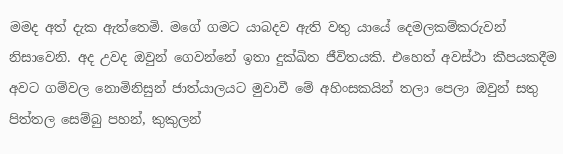මමද අත් දැක ඇත්තෙමි. මගේ ගමට යාබදව ඇති වතු යායේ දෙමලකම්කරුවන්  නිසාවෙනි. අද උවද ඔවුන් ගෙවන්නේ ඉතා දුක්ඛිත ජීවිතයකි. එහෙත් අවස්ථා කීපයකදීම අවට ගම්වල නොමිනිසුන් ජාත්යාලයට මුවාවී මේ අහිංසකයින් තලා පෙලා ඔවුන් සතු පිත්තල සෙම්බු පහන්, කුකුලන්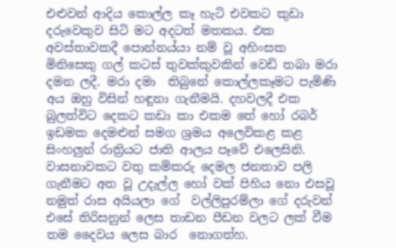එළුවන් ආදිය කොල්ල කෑ හැටි එවකට කුඩා දරුවෙකුව සිටි මට අදටත් මතකය. එක අවස්තාවකදී පොන්නය්යා නම් වූ අහිංසක මිනිසෙකු ගල් කටස් තුවක්කුවකින් වෙඩි තබා මරා දමන ලදී. මරා දමා  තිබුනේ කොල්ලකෑමට පැමිණි අය ඔහු විසින් හඳුනා ගැනීමයි. දහවලදී එක බුලත්විට දෙකට කඩා කා එකම තේ හෝ රබර් ඉඩමක දෙමළුන් සමග ශ්‍රමය අලෙවිකළ කළ සිංහලුන් රාත්‍රියට ජාති ආලය පෑවේ එලෙසිනි.
වාසනාවකට වතු කම්කරු දෙමල ජනතාව පලි ගැනීමට අත වූ උදැල්ල හෝ වක් පිහිය නො එසවූ නමුත් රාස අයියලා ගේ  වල්ලිපුරම්ලා ගේ දරුවන් එසේ තිරිසනුන් ලෙස තාඩන පීඩන වලට ලක් වීම තම දෛවය ලෙස බාර  නොගත්හ.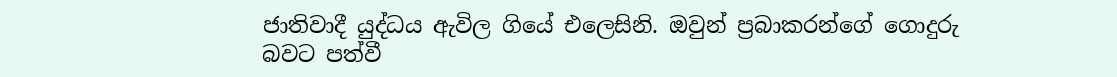ජාතිවාදී යුද්ධය ඇවිල ගියේ එලෙසිනි. ඔවුන් ප්‍රබාකරන්ගේ ගොදුරු බවට පත්වී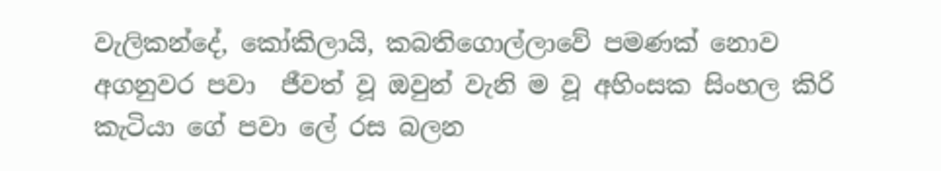වැලිකන්දේ, කෝකිලායි, කබතිගොල්ලාවේ පමණක් නොව අගනුවර පවා  ජීවත් වූ ඔවුන් වැනි ම වූ අහිංසක සිංහල කිරි කැටියා ගේ පවා ලේ රස බලන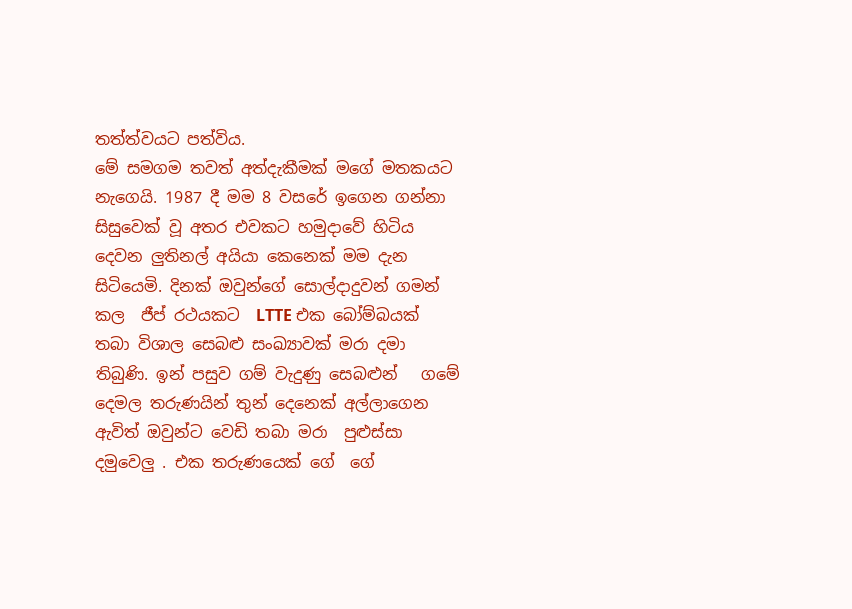තත්ත්වයට පත්විය.
මේ සමගම තවත් අත්දැකීමක් මගේ මතකයට නැගෙයි. 1987 දී මම 8 වසරේ ඉගෙන ගන්නා සිසුවෙක් වූ අතර එවකට හමුදාවේ හිටිය දෙවන ලුතිනල් අයියා කෙනෙක් මම දැන සිටියෙමි. දිනක් ඔවුන්ගේ සොල්දාදුවන් ගමන් කල  ජීප් රථයකට  LTTE එක බෝම්බයක් තබා විශාල සෙබළු සංඛ්‍යාවක් මරා දමා තිබුණි. ඉන් පසුව ගම් වැදුණු සෙබළුන්   ගමේ දෙමල තරුණයින් තුන් දෙනෙක් අල්ලාගෙන ඇවිත් ඔවුන්ට වෙඩි තබා මරා  පුළුස්සා දමුවෙලු . එක තරුණයෙක් ගේ  ගේ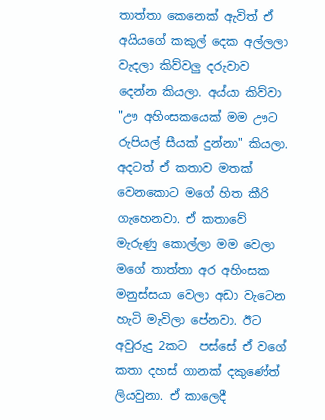තාත්තා කෙනෙක් ඇවිත් ඒ අයියගේ කකුල් දෙක අල්ලලා වැදලා කිව්වලු දරුවාව දෙන්න කියලා. අය්යා කිව්වා "ඌ අහිංසකයෙක් මම ඌට රුපියල් සීයක් දුන්නා" කියලා. අදටත් ඒ කතාව මතක් වෙනකොට මගේ හිත කීරි ගැහෙනවා. ඒ කතාවේ මැරුණු කොල්ලා මම වෙලා මගේ තාත්තා අර අහිංසක මනුස්සයා වෙලා අඩා වැටෙන හැටි මැවිලා පේනවා. ඊට අවුරුදු 2කට  පස්සේ ඒ වගේ කතා දහස් ගානක් දකුණේත් ලියවුනා. ඒ කාලෙදී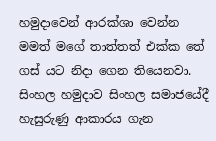හමුදාවෙන් ආරක්ශා වෙන්න මමත් මගේ තාත්තත් එක්ක තේ ගස් යට නිදා ගෙන තියෙනවා. සිංහල හමුදාව සිංහල සමාජයේදී හැසුරුණු ආකාරය ගැන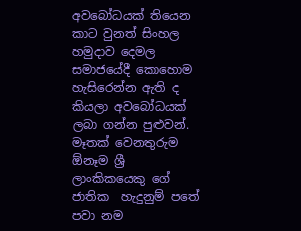අවබෝධයක් තියෙන කාට වුනත් සිංහල හමුදාව දෙමල සමාජයේදී කොහොම හැසිරෙන්න ඇති ද කියලා අවබෝධයක් ලබා ගන්න පුළුවන්.
මෑතක් වෙනතුරුම ඕනෑම ශ්‍රී ලාංකිකයෙකු ගේ ජාතික  හැදුනුම් පතේ පවා නම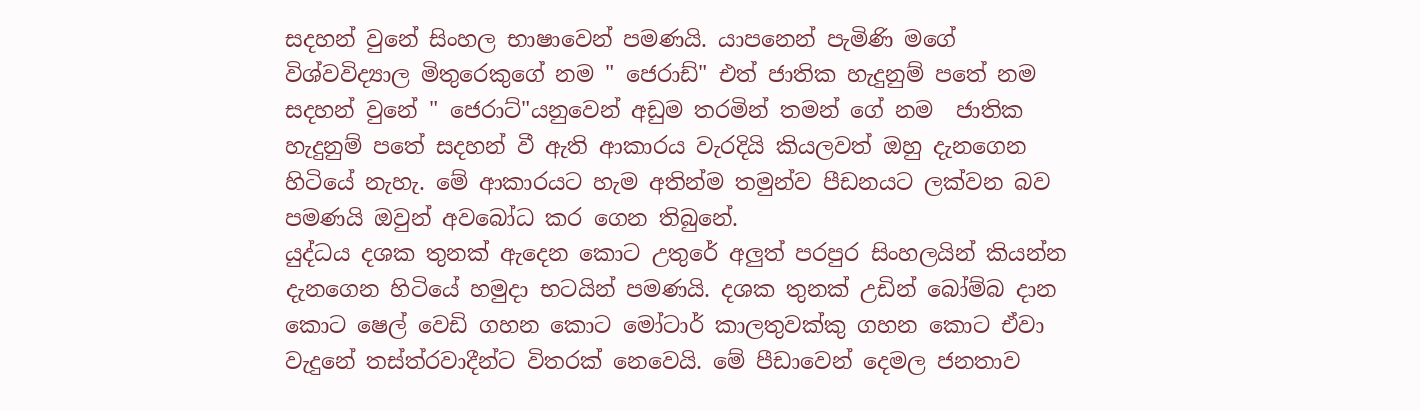සදහන් වුනේ සිංහල භාෂාවෙන් පමණයි. යාපනෙන් පැමිණි මගේ විශ්වවිද්‍යාල මිතුරෙකුගේ නම " ජෙරාඩ්" එත් ජාතික හැදුනුම් පතේ නම සදහන් වුනේ " ජෙරාට්"යනුවෙන් අඩුම තරමින් තමන් ගේ නම  ජාතික හැදුනුම් පතේ සදහන් වී ඇති ආකාරය වැරදියි කියලවත් ඔහු දැනගෙන හිටියේ නැහැ. මේ ආකාරයට හැම අතින්ම තමුන්ව පීඩනයට ලක්වන බව පමණයි ඔවුන් අවබෝධ කර ගෙන තිබුනේ.
යුද්ධය දශක තුනක් ඇදෙන කොට උතුරේ අලුත් පරපුර සිංහලයින් කියන්න දැනගෙන හිටියේ හමුදා භටයින් පමණයි. දශක තුනක් උඩින් බෝම්බ දාන කොට ෂෙල් වෙඩි ගහන කොට මෝටාර් කාලතුවක්කු ගහන කොට ඒවා වැදුනේ තස්ත්රවාදීන්ට විතරක් නෙවෙයි. මේ පීඩාවෙන් දෙමල ජනතාව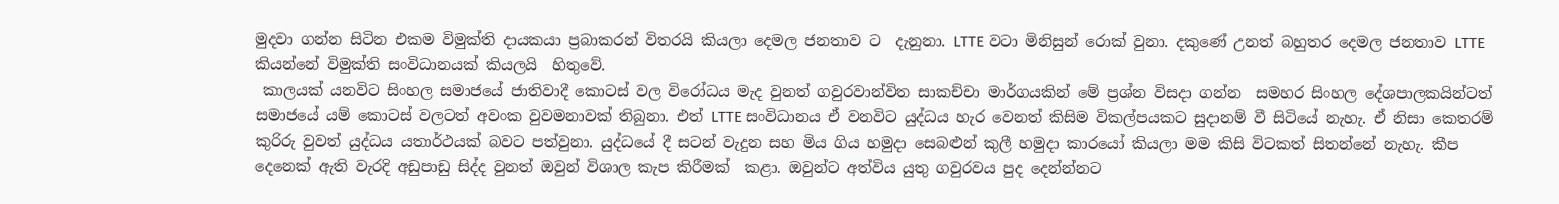මුදවා ගන්න සිටින එකම විමුක්ති දායකයා ප්‍රබාකරන් විතරයි කියලා දෙමල ජනතාව ට  දැනුනා. LTTE වටා මිනිසුන් රොක් වුනා. දකුණේ උනත් බහුතර දෙමල ජනතාව LTTE කියන්නේ විමුක්ති සංවිධානයක් කියලයි  හිතුවේ.
 කාලයක් යනවිට සිංහල සමාජයේ ජාතිවාදී කොටස් වල විරෝධය මැද වුනත් ගවුරවාන්විත සාකච්චා මාර්ගයකින් මේ ප්‍රශ්න විසදා ගන්න  සමහර සිංහල දේශපාලකයින්ටත් සමාජයේ යම් කොටස් වලටත් අවංක වුවමනාවක් තිබුනා. එත් LTTE සංවිධානය ඒ වනවිට යුද්ධය හැර වෙනත් කිසිම විකල්පයකට සුදානම් වී සිටියේ නැහැ. ඒ නිසා කෙතරම් කුරිරු වුවත් යුද්ධය යතාර්ථයක් බවට පත්වුනා. යුද්ධයේ දී සටන් වැදුන සහ මිය ගිය හමුදා සෙබළුන් කුලී හමුදා කාරයෝ කියලා මම කිසි විටකත් සිතන්නේ නැහැ. කීප දෙනෙක් ඇති වැරදි අඩුපාඩු සිද්ද වුනත් ඔවුන් විශාල කැප කිරීමක්  කළා. ඔවුන්ට අත්විය යුතු ගවුරවය පුද දෙන්න්නට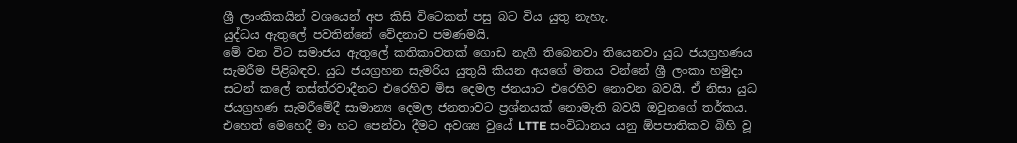ශ්‍රී ලාංකිකයින් වශයෙන් අප කිසි විටෙකත් පසු බට විය යුතු නැහැ.
යුද්ධය ඇතුලේ පවතින්නේ වේදනාව පමණමයි.
මේ වන විට සමාජය ඇතුලේ කතිකාවතක් ගොඩ නැගී තිබෙනවා තියෙනවා යුධ ජයග්‍රහණය සැමරීම පිළිබඳව. යුධ ජයග්‍රහන සැමරිය යුතුයි කියන අයගේ මතය වන්නේ ශ්‍රී ලංකා හමුදා සටන් කලේ තස්ත්රවාදීනට එරෙහිව මිස දෙමල ජනයාට එරෙහිව නොවන බවයි. ඒ නිසා යුධ ජයග්‍රහණ සැමරීමේදී සාමාන්‍ය දෙමල ජනතාවට ප්‍රශ්නයක් නොමැති බවයි ඔවුනගේ තර්කය. එහෙත් මෙහෙදී මා හට පෙන්වා දීමට අවශ්‍ය වුයේ LTTE සංවිධානය යනු ඕපපාතිකව බිහි වූ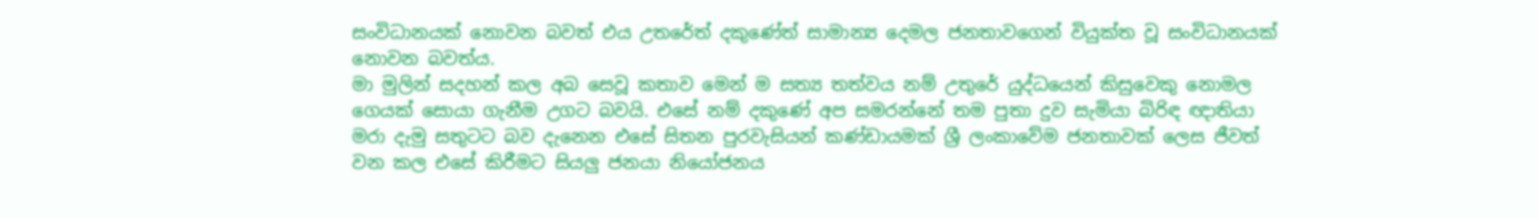සංවිධානයක් නොවන බවත් එය උතරේත් දකුණේත් සාමාන්‍ය දෙමල ජනතාවගෙන් වියුක්ත වූ සංවිධානයක් නොවන බවත්ය.
මා මුලින් සදහන් කල අබ සෙවූ කතාව මෙන් ම සත්‍ය තත්වය නම් උතුරේ යුද්ධයෙන් කිසුවෙකු නොමල ගෙයක් සොයා ගැනීම උගට බවයි. එසේ නම් දකුණේ අප සමරන්නේ තම පුතා දුව සැමියා බිරිඳ ඥාතියා මරා දැමු සතුටට බව දැනෙන එසේ සිතන පුරවැසියන් කණ්ඩායමක් ශ්‍රී ලංකාවේම ජනතාවක් ලෙස ජීවත් වන කල එසේ කිරීමට සියලු ජනයා නියෝජනය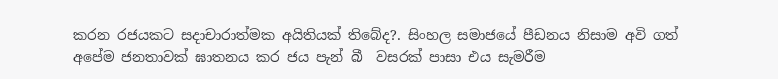කරන රජයකට සදාචාරාත්මක අයිතියක් තිබේද?. සිංහල සමාජයේ පීඩනය නිසාම අවි ගත් අපේම ජනතාවක් ඝාතනය කර ජය පැන් බී  වසරක් පාසා එය සැමරීම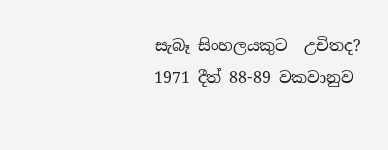සැබෑ සිංහලයකුට  උචිතද?
1971 දීත් 88-89 වකවානුව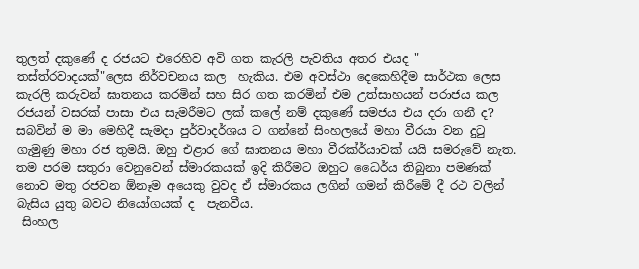තුලත් දකුණේ ද රජයට එරෙහිව අවි ගත කැරලි පැවතිය අතර එයද " තස්ත්රවාදයක්"ලෙස නිර්වචනය කල  හැකිය. එම අවස්ථා දෙකෙහිදීම සාර්ථක ලෙස කැරලි කරුවන් ඝාතනය කරමින් සහ සිර ගත කරමින් එම උත්සාහයන් පරාජය කල රජයන් වසරක් පාසා එය සැමරීමට ලක් කලේ නම් දකුණේ සමජය එය දරා ගනී ද?
සබවින් ම මා මෙහිදී සැමදා පුර්වාදර්ශය ට ගන්නේ සිංහලයේ මහා වීරයා වන දුටු ගැමුණු මහා රජ තුමයි. ඔහු එළාර ගේ ඝාතනය මහා වීරක්ර්යාවක් යයි සමරුවේ නැත. තම පරම සතුරා වෙනුවෙන් ස්මාරකයක් ඉදි කිරීමට ඔහුට ධෛර්ය තිබුනා පමණක් නොව මතු රජවන ඕනෑම අයෙකු වුවද ඒ ස්මාරකය ලගින් ගමන් කිරීමේ දී රථ වලින් බැසිය යුතු බවට නියෝගයක් ද  පැනවීය.
 සිංහල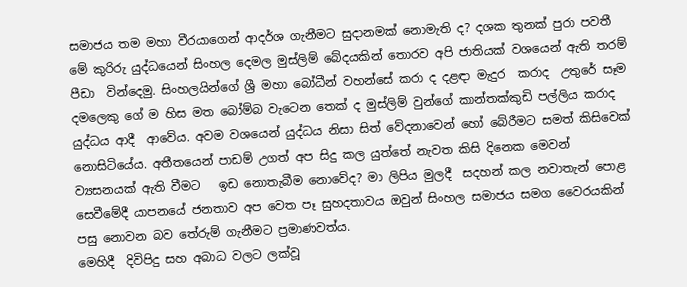සමාජය තම මහා වීරයාගෙන් ආදර්ශ ගැනීමට සුදානමක් නොමැති ද? දශක තුනක් පුරා පවතී මේ කුරිරු යුද්ධයෙන් සිංහල දෙමල මුස්ලිම් බේදයකින් තොරව අපි ජාතියක් වශයෙන් ඇති තරම් පීඩා  වින්දෙමු. සිංහලයින්ගේ ශ්‍රී මහා බෝධීන් වහන්සේ කරා ද දළඳා මැදුර  කරාද  උතුරේ සෑම දමලෙකු ගේ ම හිස මත බෝම්බ වැටෙන තෙක් ද මුස්ලිම් වුන්ගේ කාන්තක්කුඩි පල්ලිය කරාද යුද්ධය ආදී  ආවේය. අවම වශයෙන් යුද්ධය නිසා සිත් වේදනාවෙන් හෝ බේරීමට සමත් කිසිවෙක්  නොසිටියේය. අතීතයෙන් පාඩම් උගත් අප සිදු කල යුත්තේ නැවත කිසි දිනෙක මෙවන් ව්‍යසනයක් ඇති වීමට   ඉඩ නොතැබීම නොවේද? මා ලිපිය මුලදී  සදහන් කල නවාතැන් පොළ සෙවීමේදී යාපනයේ ජනතාව අප වෙත පෑ සුහදතාවය ඔවුන් සිංහල සමාජය සමග වෛරයකින් පසු නොවන බව තේරුම් ගැනීමට ප්‍රමාණවත්ය.
මෙහිදී  දිවිපිදු සහ අබාධ වලට ලක්වූ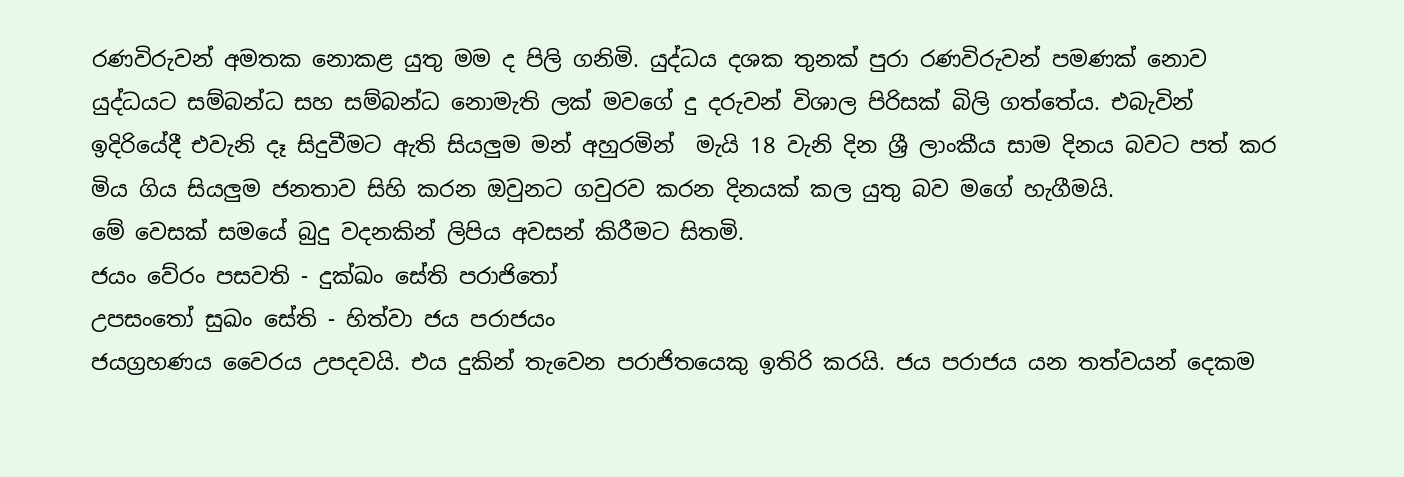රණවිරුවන් අමතක නොකළ යුතු මම ද පිලි ගනිමි. යුද්ධය දශක තුනක් පුරා රණවිරුවන් පමණක් නොව යුද්ධයට සම්බන්ධ සහ සම්බන්ධ නොමැති ලක් මවගේ දු දරුවන් විශාල පිරිසක් බිලි ගත්තේය. එබැවින් ඉදිරියේදී එවැනි දෑ සිදුවීමට ඇති සියලුම මන් අහුරමින්  මැයි 18 වැනි දින ශ්‍රී ලාංකීය සාම දිනය බවට පත් කර මිය ගිය සියලුම ජනතාව සිහි කරන ඔවුනට ගවුරව කරන දිනයක් කල යුතු බව මගේ හැගීමයි.
මේ වෙසක් සමයේ බුදු වදනකින් ලිපිය අවසන් කිරීමට සිතමි.
ජයං වේරං පසවති - දුක්ඛං සේති පරාජිතෝ
උපසංතෝ සුඛං සේති - හිත්වා ජය පරාජයං
ජයග්‍රහණය වෛරය උපදවයි. එය දුකින් තැවෙන පරාජිතයෙකු ඉතිරි කරයි. ජය පරාජය යන තත්වයන් දෙකම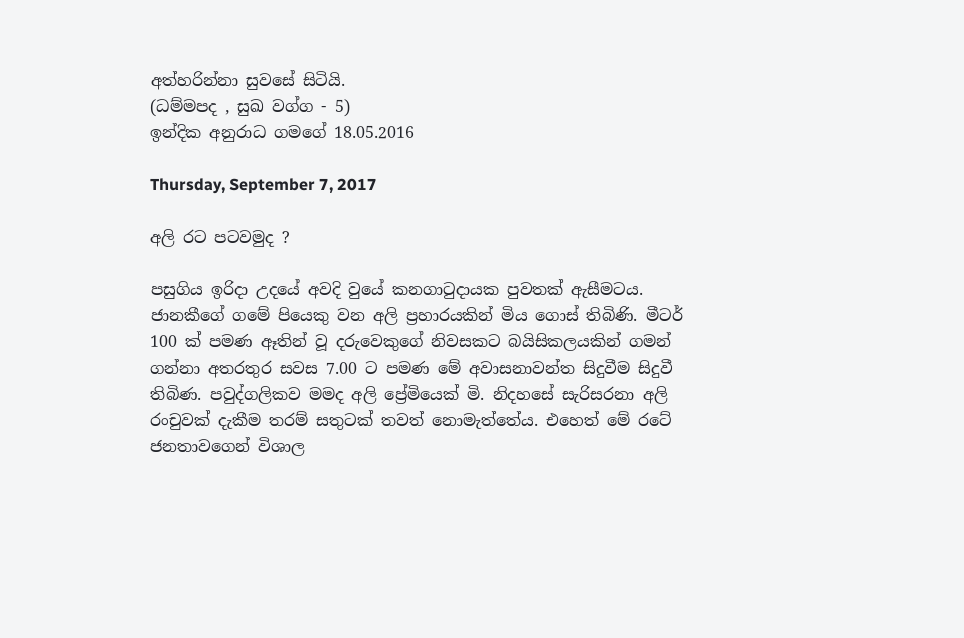අත්හරින්නා සුවසේ සිටියි.
(ධම්මපද , සුඛ වග්ග - 5)
ඉන්දික අනුරාධ ගමගේ 18.05.2016

Thursday, September 7, 2017

අලි රට පටවමුද ?

පසුගිය ඉරිදා උදයේ අවදි වුයේ කනගාටුදායක පුවතක් ඇසීමටය. ජානකීගේ ගමේ පියෙකු වන අලි ප්‍රහාරයකින් මිය ගොස් තිබිණි. මීටර් 100 ක් පමණ ඈතින් වූ දරුවෙකුගේ නිවසකට බයිසිකලයකින් ගමන් ගන්නා අතරතුර සවස 7.00 ට පමණ මේ අවාසනාවන්ත සිදුවීම සිදුවී තිබිණ. පවුද්ගලිකව මමද අලි ප්‍රේමියෙක් මි. නිදහසේ සැරිසරනා අලි රංචුවක් දැකීම තරම් සතුටක් තවත් නොමැත්තේය. එහෙත් මේ රටේ ජනතාවගෙන් විශාල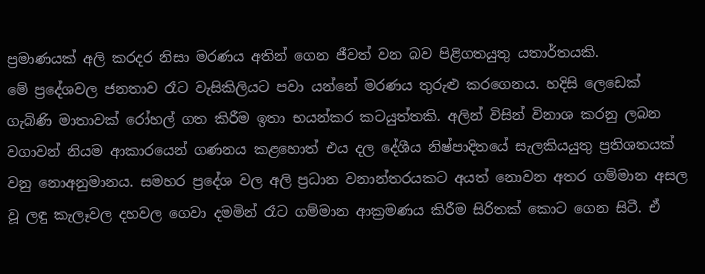ප්‍රමාණයක් අලි කරදර නිසා මරණය අතින් ගෙන ජීවත් වන බව පිළිගතයුතු යතාර්තයකි.
මේ ප්‍රදේශවල ජනතාව රෑට වැසිකිලියට පවා යන්නේ මරණය තුරුළු කරගෙනය. හදිසි ලෙඩෙක් ගැබිණි මාතාවක් රෝහල් ගත කිරීම ඉතා භයන්කර කටයුත්තකි. අලින් විසින් විනාශ කරනු ලබන වගාවන් නියම ආකාරයෙන් ගණනය කළහොත් එය දල දේශීය නිෂ්පාදිතයේ සැලකියයුතු ප්‍රතිශතයක් වනු නොඅනුමානය. සමහර ප්‍රදේශ වල අලි ප්‍රධාන වනාන්තරයකට අයත් නොවන අතර ගම්මාන අසල වූ ලඳු කැලෑවල දහවල ගෙවා දමමින් රෑට ගම්මාන ආක්‍රමණය කිරීම සිරිතක් කොට ගෙන සිටී. ඒ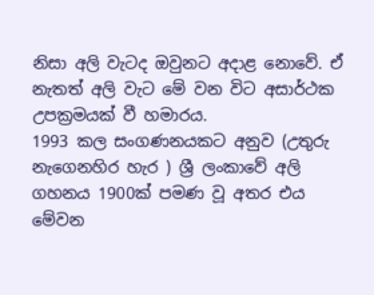නිසා අලි වැටද ඔවුනට අදාළ නොවේ. ඒ නැතත් අලි වැට මේ වන විට අසාර්ථක උපක්‍රමයක් වී හමාරය.
1993 කල සංගණනයකට අනුව (උතුරු නැගෙනහිර හැර ) ශ්‍රී ලංකාවේ අලි ගහනය 1900ක් පමණ වූ අතර එය මේවන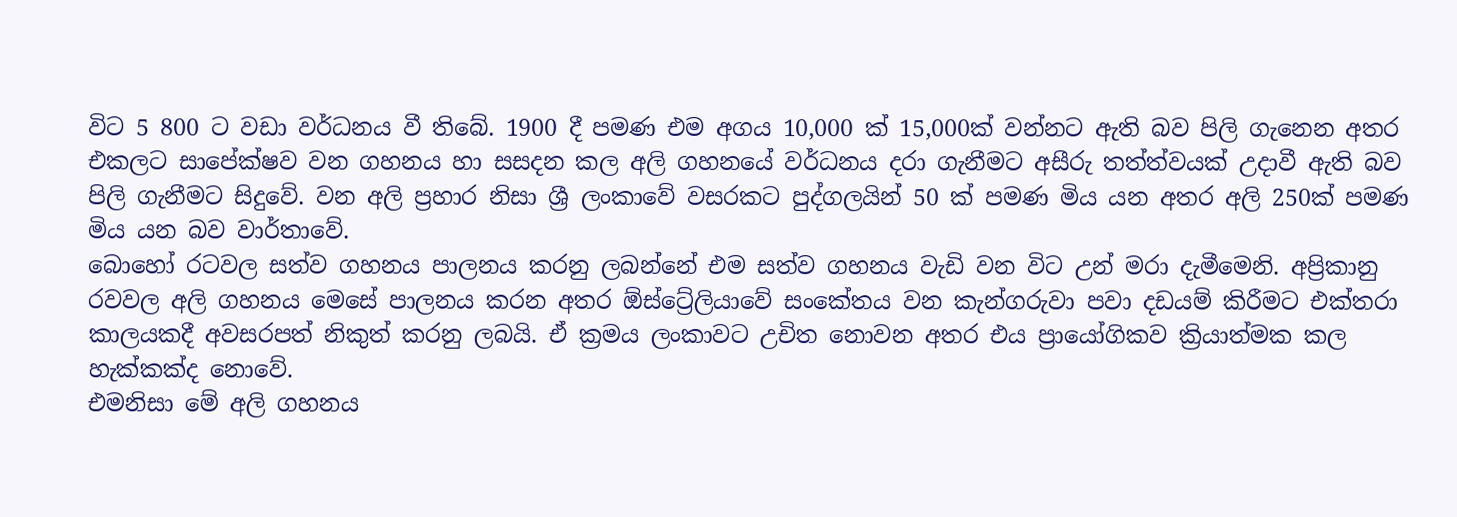විට 5 800 ට වඩා වර්ධනය වී තිබේ. 1900 දී පමණ එම අගය 10,000 ක් 15,000ක් වන්නට ඇති බව පිලි ගැනෙන අතර එකලට සාපේක්ෂව වන ගහනය හා සසදන කල අලි ගහනයේ වර්ධනය දරා ගැනීමට අසීරු තත්ත්වයක් උදාවී ඇති බව පිලි ගැනීමට සිදුවේ. වන අලි ප්‍රහාර නිසා ශ්‍රී ලංකාවේ වසරකට පුද්ගලයින් 50 ක් පමණ මිය යන අතර අලි 250ක් පමණ මිය යන බව වාර්තාවේ.
බොහෝ රටවල සත්ව ගහනය පාලනය කරනු ලබන්නේ එම සත්ව ගහනය වැඩි වන විට උන් මරා දැමීමෙනි. අප්‍රිකානු රවවල අලි ගහනය මෙසේ පාලනය කරන අතර ඕස්ට්‍රේලියාවේ සංකේතය වන කැන්ගරුවා පවා දඩයම් කිරීමට එක්තරා කාලයකදී අවසරපත් නිකුත් කරනු ලබයි. ඒ ක්‍රමය ලංකාවට උචිත නොවන අතර එය ප්‍රායෝගිකව ක්‍රියාත්මක කල හැක්කක්ද නොවේ.
එමනිසා මේ අලි ගහනය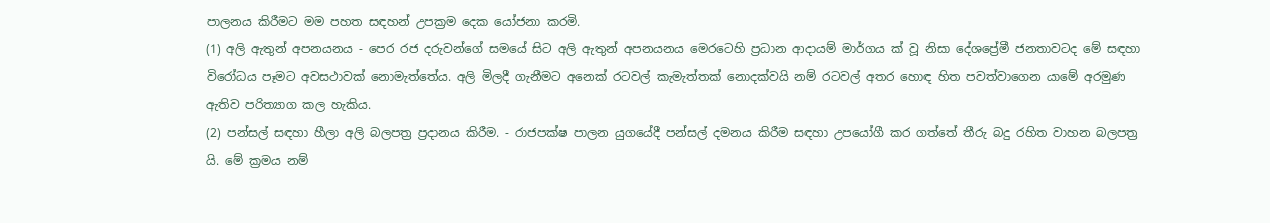පාලනය කිරීමට මම පහත සඳහන් උපක්‍රම දෙක යෝජනා කරමි.
(1) අලි ඇතුන් අපනයනය - පෙර රජ දරුවන්ගේ සමයේ සිට අලි ඇතුන් අපනයනය මෙරටෙහි ප්‍රධාන ආදායම් මාර්ගය ක් වූ නිසා දේශප්‍රේමී ජනතාවටද මේ සඳහා විරෝධය පෑමට අවසථාවක් නොමැත්තේය. අලි මිලදී ගැනීමට අනෙක් රටවල් කැමැත්තක් නොදක්වයි නම් රටවල් අතර හොඳ හිත පවත්වාගෙන යාමේ අරමුණ ඇතිව පරිත්‍යාග කල හැකිය.
(2) පන්සල් සඳහා හීලා අලි බලපත්‍ර ප්‍රදානය කිරීම. - රාජපක්ෂ පාලන යුගයේදී පන්සල් දමනය කිරීම සඳහා උපයෝගී කර ගත්තේ තීරු බදු රහිත වාහන බලපත්‍ර යි. මේ ක්‍රමය නම්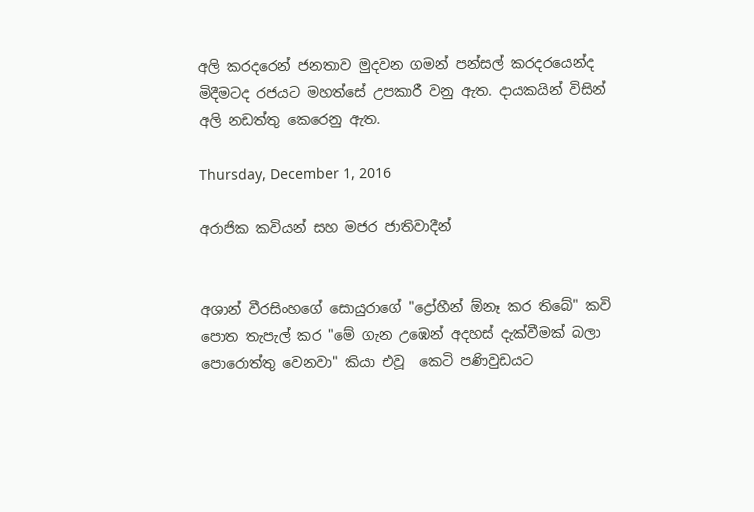අලි කරදරෙන් ජනතාව මුදවන ගමන් පන්සල් කරදරයෙන්ද මිදීමටද රජයට මහත්සේ උපකාරී වනු ඇත. දායකයින් විසින් අලි නඩත්තු කෙරෙනු ඇත.

Thursday, December 1, 2016

අරාජික කවියන් සහ මජර ජාතිවාදීන්


අශාන් වීරසිංහගේ සොයුරාගේ "ද්‍රෝහීන් ඕනෑ කර තිබේ" කවි පොත තැපැල් කර "මේ ගැන උඹෙන් අදහස් දැක්වීමක් බලා පොරොත්තු වෙනවා" කියා එවූ  කෙටි පණිවුඩයට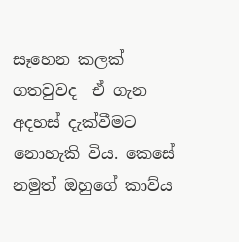සෑහෙන කලක් ගතවුවද  ඒ ගැන අදහස් දැක්වීමට නොහැකි විය. කෙසේ නමුත් ඔහුගේ කාව්ය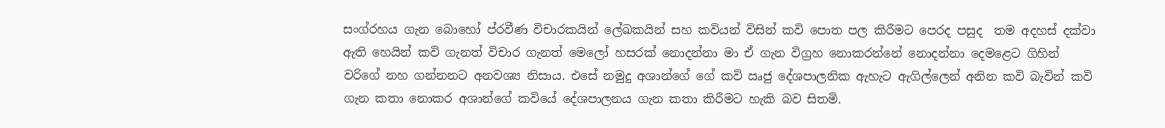සංග්රහය ගැන බොහෝ ප්රවීණ විචාරකයින් ලේඛකයින් සහ කවියන් විසින් කවි පොත පල කිරීමට පෙරද පසුද  තම අදහස් දක්වා ඇති හෙයින් කවි ගැනත් විචාර ගැනත් මෙලෝ හසරක් නොදන්නා මා ඒ ගැන විග්‍රහ නොකරන්නේ නොදන්නා දෙමළෙට ගිහින් වරිගේ නහ ගන්නනට අනවශ්‍ය නිසාය. එසේ නමුදු අශාන්ගේ ගේ කවි ඍජු දේශපාලනික ඇහැට ඇගිල්ලෙන් අනින කවි බැවින් කවි ගැන කතා නොකර අශාන්ගේ කවියේ දේශපාලනය ගැන කතා කිරීමට හැකි බව සිතමි.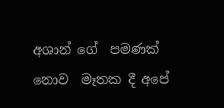අශාන් ගේ  පමණක් නොව  මෑතක දී අපේ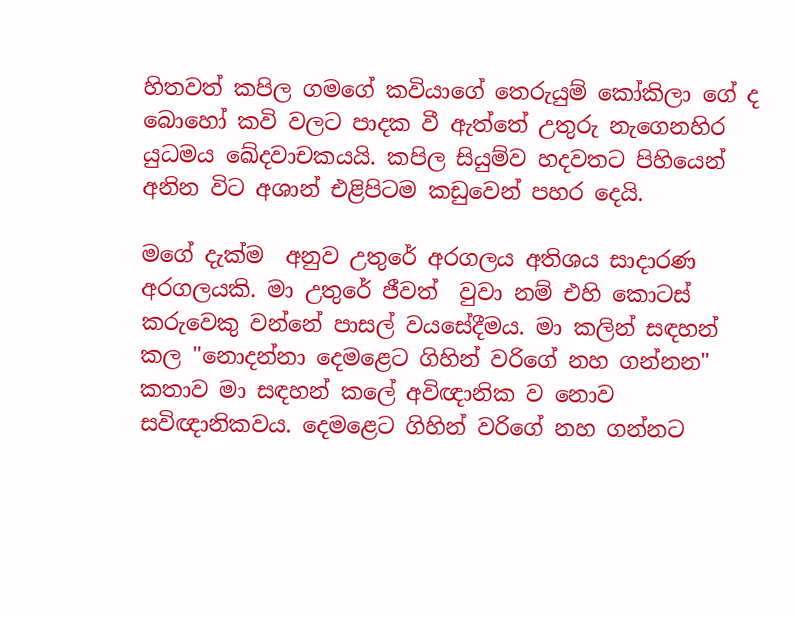හිතවත් කපිල ගමගේ කවියාගේ තෙරුයුම් කෝකිලා ගේ ද බොහෝ කවි වලට පාදක වී ඇත්තේ උතුරු නැගෙනහිර යුධමය ඛේදවාචකයයි. කපිල සියුම්ව හදවතට පිහියෙන් අනින විට අශාන් එළිපිටම කඩුවෙන් පහර දෙයි.

මගේ දැක්ම  අනුව උතුරේ අරගලය අතිශය සාදාරණ අරගලයකි. මා උතුරේ ජීවත්  වුවා නම් එහි කොටස් කරුවෙකු වන්නේ පාසල් වයසේදීමය. මා කලින් සඳහන් කල "නොදන්නා දෙමළෙට ගිහින් වරිගේ නහ ගන්නන" කතාව මා සඳහන් කලේ අවිඥානික ව නොව සවිඥානිකවය. දෙමළෙට ගිහින් වරිගේ නහ ගන්නට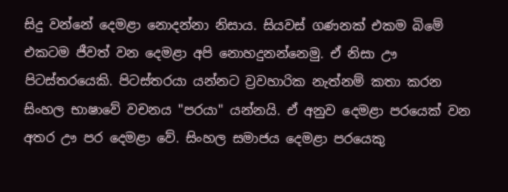සිදු වන්නේ දෙමළා නොදන්නා නිසාය. සියවස් ගණනක් එකම බිමේ එකටම ජීවත් වන දෙමළා අපි නොහදුනන්නෙමු. ඒ නිසා ඌ පිටස්තරයෙකි. පිටස්තරයා යන්නට ව්‍රවහාරික නැත්නම් කතා කරන සිංහල භාෂාවේ වචනය "පරයා" යන්නයි. ඒ අනුව දෙමළා පරයෙක් වන අතර ඌ පර දෙමළා වේ. සිංහල සමාජය දෙමළා පරයෙකු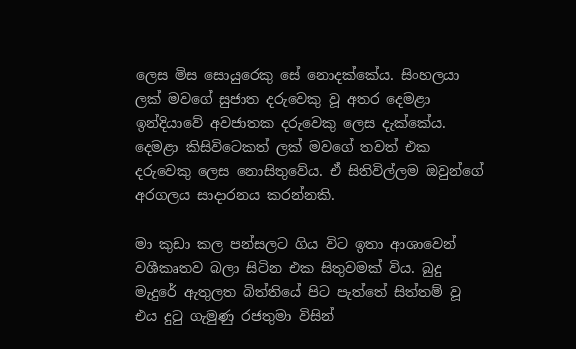ලෙස මිස සොයුරෙකු සේ නොදක්කේය. සිංහලයා ලක් මවගේ සුජාත දරුවෙකු වූ අතර දෙමළා ඉන්දියාවේ අවජාතක දරුවෙකු ලෙස දැක්කේය. දෙමළා කිසිවිටෙකත් ලක් මවගේ තවත් එක දරුවෙකු ලෙස නොසිතුවේය. ඒ සිතිවිල්ලම ඔවුන්ගේ අරගලය සාදාරනය කරන්නකි.

මා කුඩා කල පන්සලට ගිය විට ඉතා ආශාවෙන් වශීකෘතව බලා සිටින එක සිතුවමක් විය. බුදු මැදුරේ ඇතුලත බිත්තියේ පිට පැත්තේ සිත්තම් වූ එය දුටු ගැමුණු රජතුමා විසින්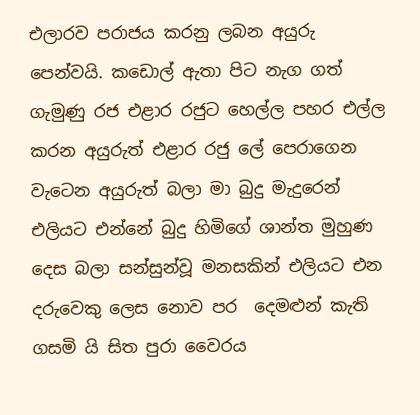එලාරව පරාජය කරනු ලබන අයුරු පෙන්වයි. කඩොල් ඇතා පිට නැග ගත් ගැමුණු රජ එළාර රජුට හෙල්ල පහර එල්ල කරන අයුරුත් එළාර රජු ලේ පෙරාගෙන වැටෙන අයුරුත් බලා මා බුදු මැදුරෙන් එලියට එන්නේ බුදු හිමිගේ ශාන්ත මුහුණ දෙස බලා සන්සුන්වූ මනසකින් එලියට එන දරුවෙකු ලෙස නොව පර  දෙමළුන් කැති ගසමි යි සිත පුරා වෛරය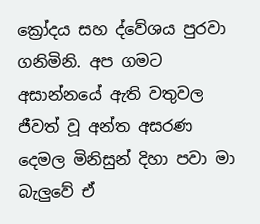ක්‍රෝදය සහ ද්වේශය පුරවා ගනිමිනි. අප ගමට අසාන්නයේ ඇති වතුවල ජීවත් වූ අන්ත අසරණ දෙමල මිනිසුන් දිහා පවා මා බැලුවේ ඒ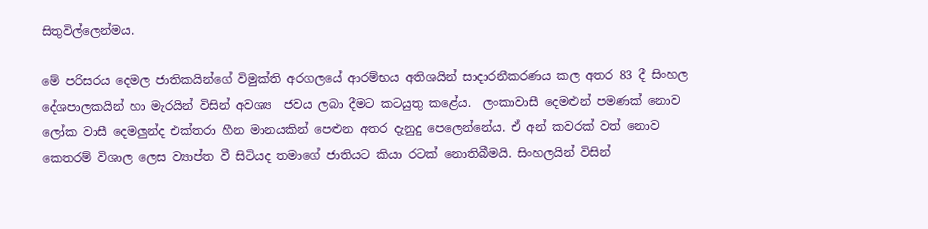සිතුවිල්ලෙන්මය.

මේ පරිසරය දෙමල ජාතිකයින්ගේ විමුක්ති අරගලයේ ආරම්භය අතිශයින් සාදාරනීකරණය කල අතර 83 දී සිංහල දේශපාලකයින් හා මැරයින් විසින් අවශ්‍ය  ජවය ලබා දීමට කටයුතු කළේය.  ලංකාවාසී දෙමළුන් පමණක් නොව ලෝක වාසී දෙමලුන්ද එක්තරා හීන මානයකින් පෙළුන අතර දැනුදු පෙලෙන්නේය. ඒ අන් කවරක් වත් නොව කෙතරම් විශාල ලෙස ව්‍යාප්ත වී සිටියද තමාගේ ජාතියට කියා රටක් නොතිබීමයි. සිංහලයින් විසින්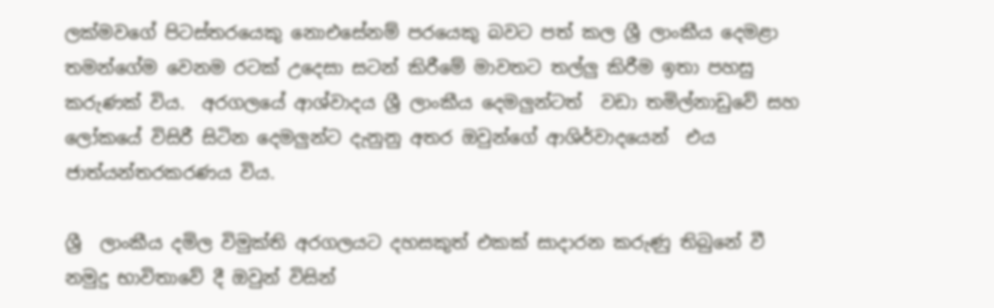ලක්මවගේ පිටස්තරයෙකු නොඑසේනම් පරයෙකු බවට පත් කල ශ්‍රී ලාංකීය දෙමළා තමන්ගේම වෙනම රටක් උදෙසා සටන් කිරීමේ මාවතට තල්ලු කිරීම ඉතා පහසු කරුණක් විය.  අරගලයේ ආශ්වාදය ශ්‍රී ලාංකීය දෙමලුන්ටත්  වඩා තමිල්නාඩුවේ සහ ලෝකයේ විසිරී සිටින දෙමලුන්ට දැනුනු අතර ඔවුන්ගේ ආශිර්වාදයෙන්  එය ජාත්යන්තරකරණය විය.

ශ්‍රී  ලාංකීය දමිල විමුක්ති අරගලයට දහසකුත් එකක් සාදාරන කරුණු තිබුනේ වී නමුදු භාවිතාවේ දී ඔවුන් විසින්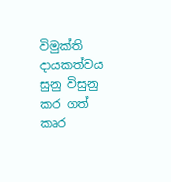විමුක්ති දායකත්වය සුනු විසුනු කර ගත් කෘර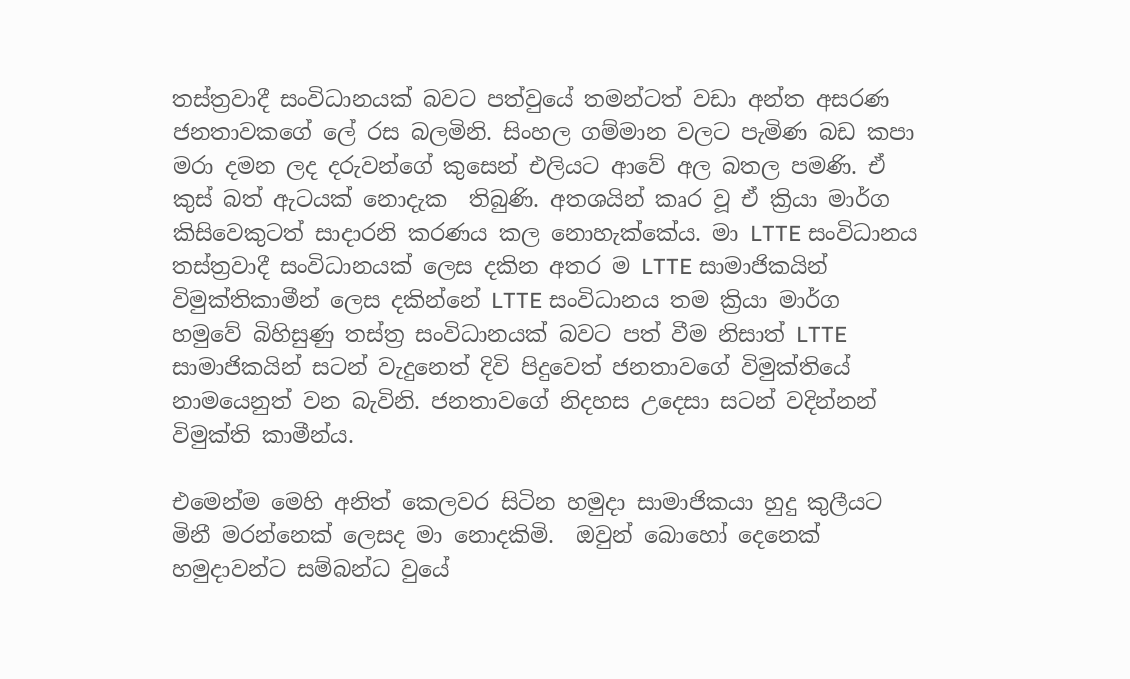තස්ත්‍රවාදී සංවිධානයක් බවට පත්වුයේ තමන්ටත් වඩා අන්ත අසරණ ජනතාවකගේ ලේ රස බලමිනි. සිංහල ගම්මාන වලට පැමිණ බඩ කපා මරා දමන ලද දරුවන්ගේ කුසෙන් එලියට ආවේ අල බතල පමණි. ඒ කුස් බත් ඇටයක් නොදැක  තිබුණි. අතශයින් කෘර වූ ඒ ක්‍රියා මාර්ග කිසිවෙකුටත් සාදාරනි කරණය කල නොහැක්කේය. මා LTTE සංවිධානය තස්ත්‍රවාදී සංවිධානයක් ලෙස දකින අතර ම LTTE සාමාජිකයින් විමුක්තිකාමීන් ලෙස දකින්නේ LTTE සංවිධානය තම ක්‍රියා මාර්ග හමුවේ බිහිසුණු තස්ත්‍ර සංවිධානයක් බවට පත් වීම නිසාත් LTTE සාමාජිකයින් සටන් වැදුනෙත් දිවි පිදුවෙත් ජනතාවගේ විමුක්තියේ නාමයෙනුත් වන බැවිනි. ජනතාවගේ නිදහස උදෙසා සටන් වදින්නන් විමුක්ති කාමීන්ය.

එමෙන්ම මෙහි අනිත් කෙලවර සිටින හමුදා සාමාජිකයා හුදු කුලීයට මිනී මරන්නෙක් ලෙසද මා නොදකිමි.  ඔවුන් බොහෝ දෙනෙක් හමුදාවන්ට සම්බන්ධ වුයේ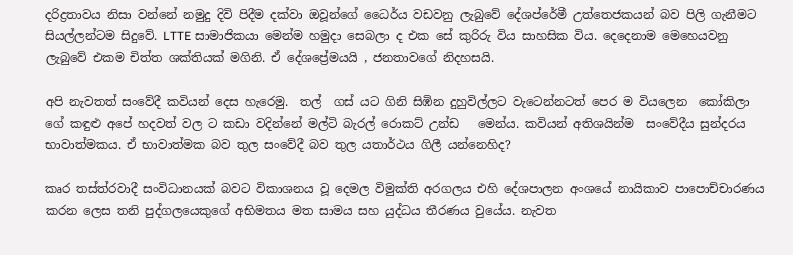දරිද්‍රතාවය නිසා වන්නේ නමුදු දිවි පිදීම දක්වා ඔවූන්ගේ ධෛර්ය වඩවනු ලැබුවේ දේශප්රේමී උත්තෙජකයන් බව පිලි ගැනීමට සියල්ලන්ටම සිදුවේ. LTTE සාමාජිකයා මෙන්ම හමුදා සෙබලා ද එක සේ කුරිරු විය සාහසික විය. දෙදෙනාම මෙහෙයවනු ලැබුවේ එකම චිත්ත ශක්තියක් මගිනි. ඒ දේශප්‍රේමයයි , ජනතාවගේ නිදහසයි.

අපි නැවතත් සංවේදී කවියන් දෙස හැරෙමු.  තල්  ගස් යට ගිනි සිඹින දුහුවිල්ලට වැටෙන්නටත් පෙර ම වියලෙන  කෝකිලා ගේ කඳුළු අපේ හදවත් වල ට කඩා වදින්නේ මල්ටි බැරල් රොකට් උන්ඩ   මෙන්ය. කවියන් අතිශයින්ම  සංවේදීය සුන්දරය භාවාත්මකය. ඒ භාවාත්මක බව තුල සංවේදී බව තුල යතාර්ථය ගිලී යන්නෙහිද?

කෘර තස්ත්රවාදී සංවිධානයක් බවට විකාශනය වූ දෙමල විමුක්ති අරගලය එහි දේශපාලන අංශයේ නායිකාව පාපොච්චාරණය කරන ලෙස තනි පුද්ගලයෙකුගේ අභිමතය මත සාමය සහ යුද්ධය තීරණය වුයේය. නැවත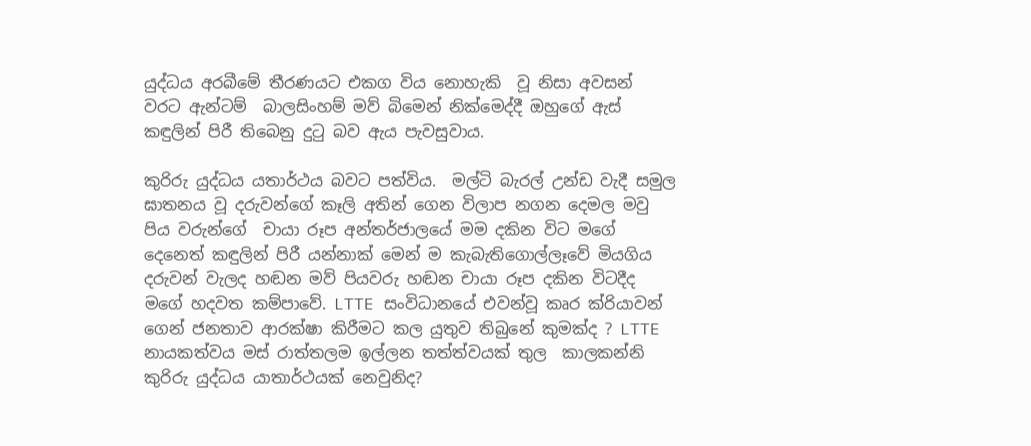යුද්ධය අරබීමේ තීරණයට එකග විය නොහැකි  වූ නිසා අවසන් වරට ඇන්ටම්  බාලසිංහම් මව් බිමෙන් නික්මෙද්දී ඔහුගේ ඇස් කඳුලින් පිරී තිබෙනු දුටු බව ඇය පැවසුවාය.

කුරිරු යුද්ධය යතාර්ථය බවට පත්විය.  මල්ටි බැරල් උන්ඩ වැදී සමුල ඝාතනය වූ දරුවන්ගේ කෑලි අතින් ගෙන විලාප නගන දෙමල මවු පිය වරුන්ගේ  චායා රූප අන්තර්ජාලයේ මම දකින විට මගේ දෙනෙත් කඳුලින් පිරී යන්නාක් මෙන් ම කැබැතිගොල්ලෑවේ මියගිය දරුවන් වැලද හඬන මව් පියවරු හඬන චායා රූප දකින විටදීද මගේ හදවත කම්පාවේ. LTTE සංවිධානයේ එවන්වූ කෘර ක්රියාවන් ගෙන් ජනතාව ආරක්ෂා කිරීමට කල යුතුව තිබුනේ කුමක්ද ? LTTE නායකත්වය මස් රාත්තලම ඉල්ලන තත්ත්වයක් තුල  කාලකන්නි කුරිරු යුද්ධය යාතාර්ථයක් නෙවුනිද?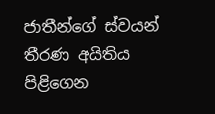ජාතීන්ගේ ස්වයන් තීරණ අයිතිය පිළිගෙන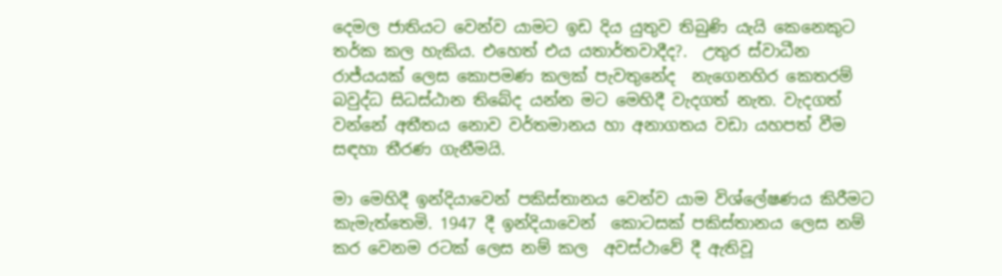දෙමල ජාතියට වෙන්ව යාමට ඉඩ දිය යුතුව තිබුණි යැයි කෙනෙකුට තර්ක කල හැකිය. එහෙත් එය යතාර්තවාදීද?.  උතුර ස්වාධීන රාජ්යයක් ලෙස කොපමණ කලක් පැවතුනේද  නැගෙනහිර කෙතරම් බවුද්ධ සිධස්ඨාන තිබේද යන්න මට මෙහිදී වැදගත් නැත. වැදගත් වන්නේ අතීතය නොව වර්තමානය හා අනාගතය වඩා යහපත් වීම සඳහා තීරණ ගැනීමයි.

මා මෙහිදී ඉන්දියාවෙන් පකිස්තානය වෙන්ව යාම විශ්ලේෂණය කිරීමට කැමැත්තෙමි. 1947 දී ඉන්දියාවෙන්  කොටසක් පකිස්තානය ලෙස නම් කර වෙනම රටක් ලෙස නම් කල  අවස්ථාවේ දී ඇතිවූ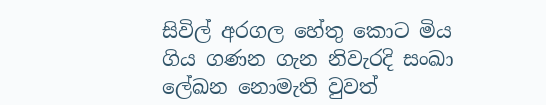සිවිල් අරගල හේතු කොට මිය ගිය ගණන ගැන නිවැරදි සංඛා ලේඛන නොමැති වුවත්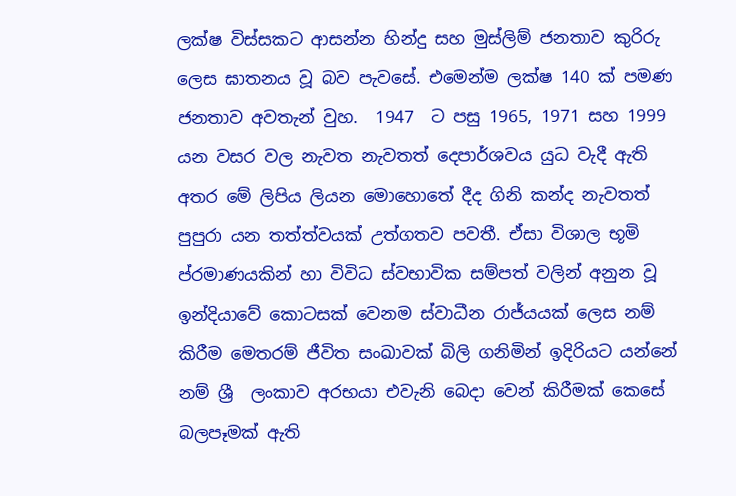ලක්ෂ විස්සකට ආසන්න හින්දු සහ මුස්ලිම් ජනතාව කුරිරු ලෙස ඝාතනය වූ බව පැවසේ. එමෙන්ම ලක්ෂ 140 ක් පමණ ජනතාව අවතැන් වුහ.  1947  ට පසු 1965, 1971 සහ 1999 යන වසර වල නැවත නැවතත් දෙපාර්ශවය යුධ වැදී ඇති අතර මේ ලිපිය ලියන මොහොතේ දීද ගිනි කන්ද නැවතත් පුපුරා යන තත්ත්වයක් උත්ගතව පවතී. ඒසා විශාල භූමි ප්රමාණයකින් හා විවිධ ස්වභාවික සම්පත් වලින් අනුන වූ ඉන්දියාවේ කොටසක් වෙනම ස්වාධීන රාජ්යයක් ලෙස නම් කිරීම මෙතරම් ජීවිත සංඛාවක් බිලි ගනිමින් ඉදිරියට යන්නේ නම් ශ්‍රී  ලංකාව අරභයා එවැනි බෙදා වෙන් කිරීමක් කෙසේ බලපෑමක් ඇති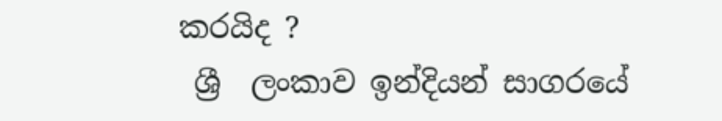කරයිද ?
 ශ්‍රී  ලංකාව ඉන්දියන් සාගරයේ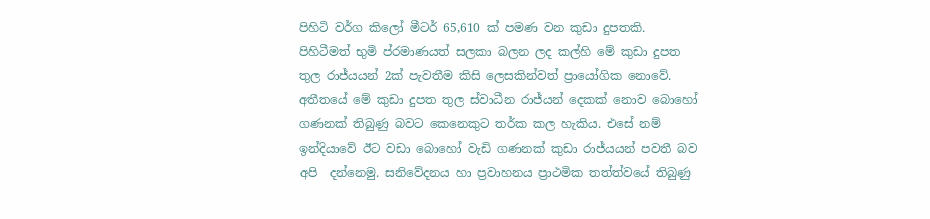පිහිටි වර්ග කිලෝ මීටර් 65,610 ක් පමණ වන කුඩා දුපතකි. පිහිටීමත් භුමි ප්රමාණයත් සලකා බලන ලද කල්හි මේ කුඩා දුපත තුල රාජ්යයන් 2ක් පැවතීම කිසි ලෙසකින්වත් ප්‍රායෝගික නොවේ. අතීතයේ මේ කුඩා දුපත තුල ස්වාධීන රාජ්යන් දෙකක් නොව බොහෝ ගණනක් තිබුණු බවට කෙනෙකුට තර්ක කල හැකිය. එසේ නම් ඉන්දියාවේ ඊට වඩා බොහෝ වැඩි ගණනක් කුඩා රාජ්යයන් පවතී බව අපි  දන්නෙමු. සනිවේදනය හා ප්‍රවාහනය ප්‍රාථමික තත්ත්වයේ තිබුණු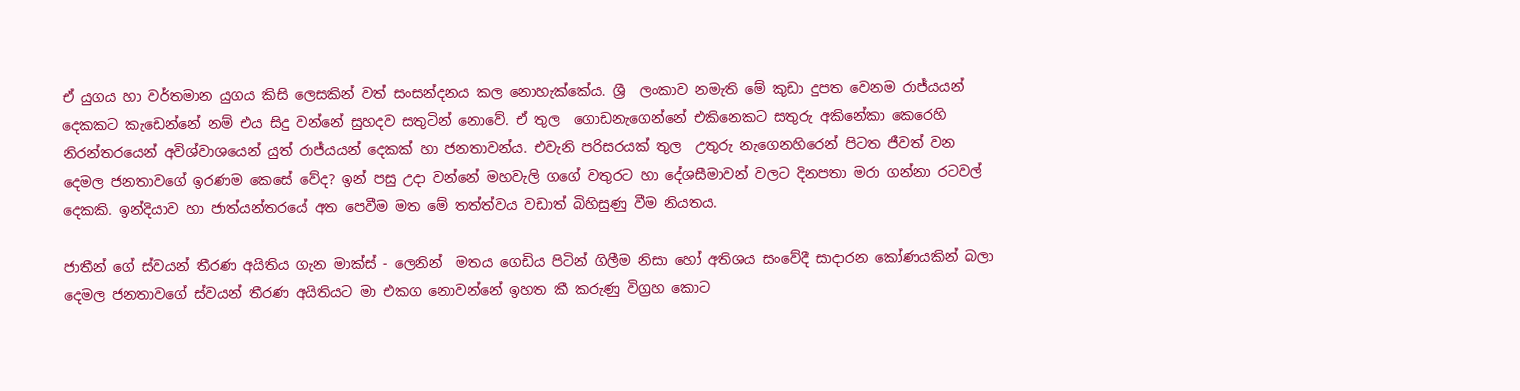ඒ යුගය හා වර්තමාන යුගය කිසි ලෙසකින් වත් සංසන්දනය කල නොහැක්කේය. ශ්‍රී  ලංකාව නමැති මේ කුඩා දුපත වෙනම රාජ්යයන් දෙකකට කැඩෙන්නේ නම් එය සිදු වන්නේ සුහදව සතුටින් නොවේ. ඒ තුල  ගොඩනැගෙන්නේ එකිනෙකට සතුරු අකිනේකා කෙරෙහි නිරන්තරයෙන් අවිශ්වාශයෙන් යුත් රාජ්යයන් දෙකක් හා ජනතාවන්ය. එවැනි පරිසරයක් තුල  උතුරු නැගෙනහිරෙන් පිටත ජීවත් වන දෙමල ජනතාවගේ ඉරණම කෙසේ වේද? ඉන් පසු උදා වන්නේ මහවැලි ගගේ වතුරට හා දේශසීමාවන් වලට දිනපතා මරා ගන්නා රටවල් දෙකකි. ඉන්දියාව හා ජාත්යන්තරයේ අත පෙවීම මත මේ තත්ත්වය වඩාත් බිහිසුණු වීම නියතය.

ජාතීන් ගේ ස්වයන් තීරණ අයිතිය ගැන මාක්ස් - ලෙනින්  මතය ගෙඩිය පිටින් ගිලීම නිසා හෝ අතිශය සංවේදී සාදාරන කෝණයකින් බලා දෙමල ජනතාවගේ ස්වයන් තීරණ අයිතියට මා එකග නොවන්නේ ඉහත කී කරුණු විග්‍රහ කොට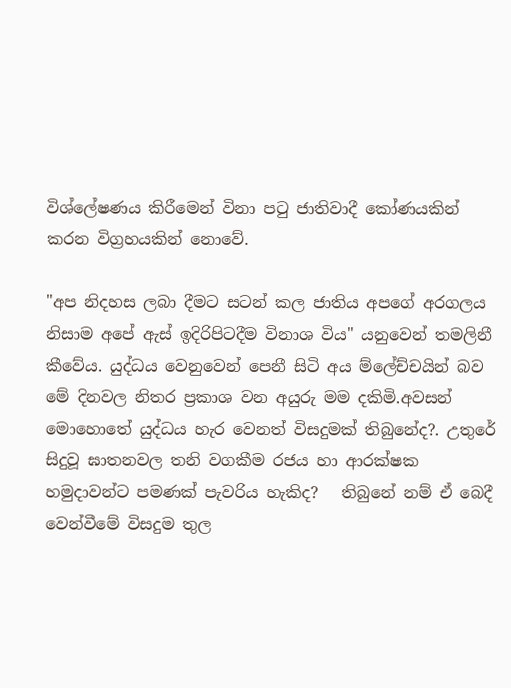විශ්ලේෂණය කිරීමෙන් විනා පටු ජාතිවාදී කෝණයකින් කරන විග්‍රහයකින් නොවේ.

"අප නිදහස ලබා දීමට සටන් කල ජාතිය අපගේ අරගලය  නිසාම අපේ ඇස් ඉදිරිපිටදීම විනාශ විය" යනුවෙන් තමලිනී  කීවේය. යුද්ධය වෙනුවෙන් පෙනී සිටි අය ම්ලේච්චයින් බව මේ දිනවල නිතර ප්‍රකාශ වන අයුරු මම දකිමි.අවසන් මොහොතේ යුද්ධය හැර වෙනත් විසදුමක් තිබුනේද?. උතුරේ සිදුවූ ඝාතනවල තනි වගකීම රජය හා ආරක්ෂක හමුදාවන්ට පමණක් පැවරිය හැකිද?   තිබුනේ නම් ඒ බෙදී වෙන්වීමේ විසදුම තුල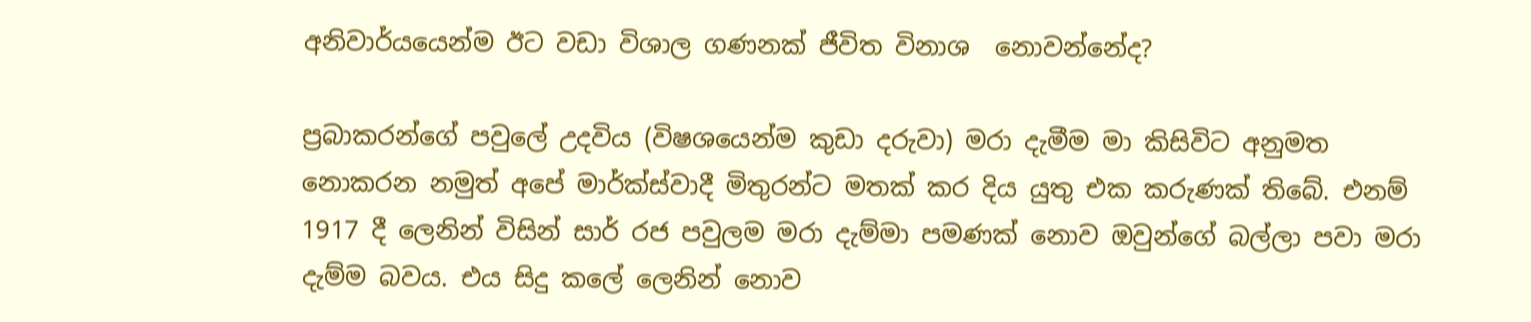අනිවාර්යයෙන්ම ඊට වඩා විශාල ගණනක් ජීවිත විනාශ  නොවන්නේද?

ප්‍රබාකරන්ගේ පවුලේ උදවිය (විෂශයෙන්ම කුඩා දරුවා) මරා දැමීම මා කිසිවිට අනුමත නොකරන නමුත් අපේ මාර්ක්ස්වාදී මිතුරන්ට මතක් කර දිය යුතු එක කරුණක් තිබේ. එනම් 1917 දී ලෙනින් විසින් සාර් රජ පවුලම මරා දැම්මා පමණක් නොව ඔවුන්ගේ බල්ලා පවා මරා දැම්ම බවය. එය සිදු කලේ ලෙනින් නොව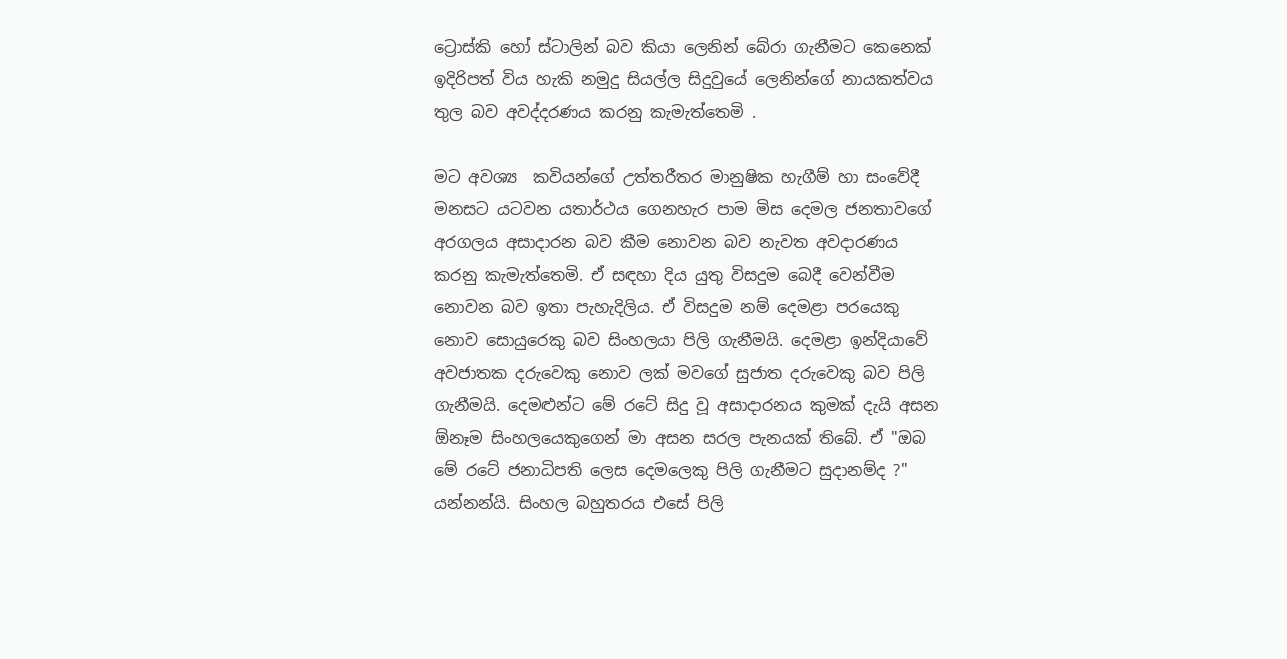ට්‍රොස්කි හෝ ස්ටාලින් බව කියා ලෙනින් බේරා ගැනීමට කෙනෙක් ඉදිරිපත් විය හැකි නමුදු සියල්ල සිදුවුයේ ලෙනින්ගේ නායකත්වය තුල බව අවද්දරණය කරනු කැමැත්තෙමි .

මට අවශ්‍ය  කවියන්ගේ උත්තරීතර මානුෂික හැගීම් හා සංවේදී මනසට යටවන යතාර්ථය ගෙනහැර පාම මිස දෙමල ජනතාවගේ අරගලය අසාදාරන බව කීම නොවන බව නැවත අවදාරණය කරනු කැමැත්තෙමි. ඒ සඳහා දිය යුතු විසදුම බෙදී වෙන්වීම නොවන බව ඉතා පැහැදිලිය. ඒ විසදුම නම් දෙමළා පරයෙකු නොව සොයුරෙකු බව සිංහලයා පිලි ගැනීමයි. දෙමළා ඉන්දියාවේ අවජාතක දරුවෙකු නොව ලක් මවගේ සුජාත දරුවෙකු බව පිලි ගැනීමයි. දෙමළුන්ට මේ රටේ සිදු වූ අසාදාරනය කුමක් දැයි අසන ඕනෑම සිංහලයෙකුගෙන් මා අසන සරල පැනයක් තිබේ. ඒ "ඔබ මේ රටේ ජනාධිපති ලෙස දෙමලෙකු පිලි ගැනීමට සුදානම්ද ?"  යන්නන්යි. සිංහල බහුතරය එසේ පිලි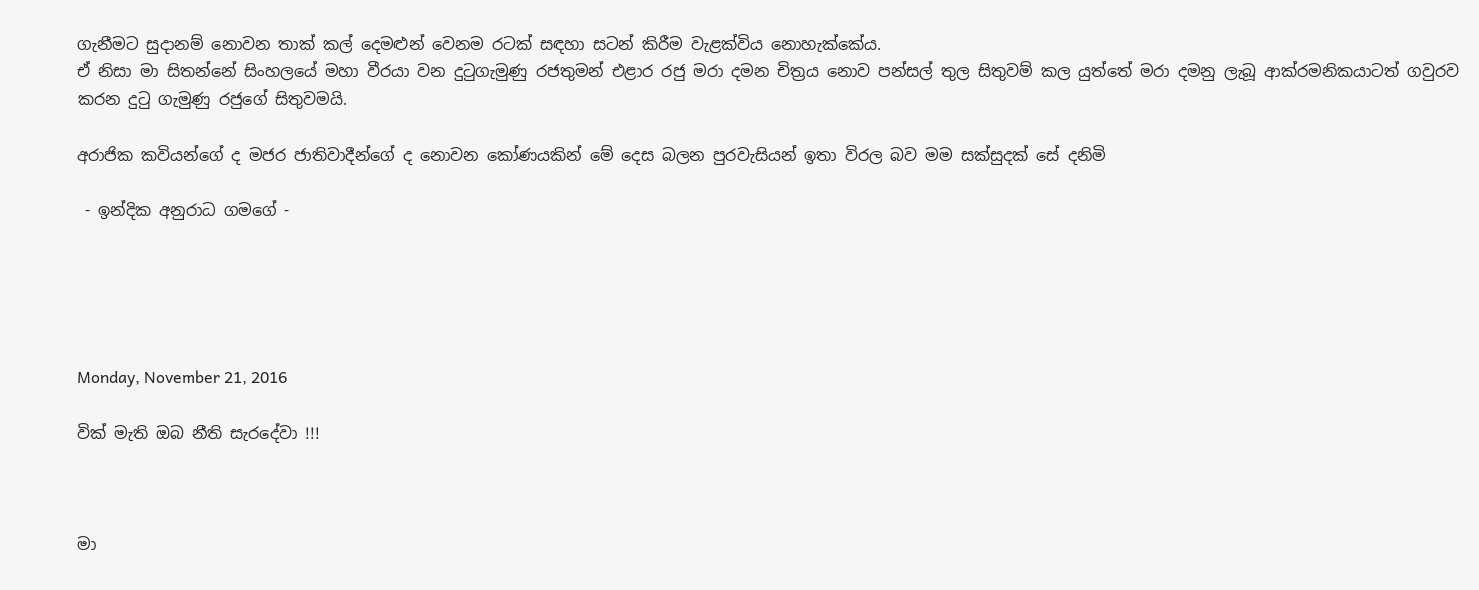ගැනීමට සුදානම් නොවන තාක් කල් දෙමළුන් වෙනම රටක් සඳහා සටන් කිරීම වැළක්විය නොහැක්කේය.
ඒ නිසා මා සිතන්නේ සිංහලයේ මහා වීරයා වන දුටුගැමුණු රජතුමන් එළාර රජු මරා දමන චිත්‍රය නොව පන්සල් තුල සිතුවම් කල යුත්තේ මරා දමනු ලැබූ ආක්රමනිකයාටත් ගවුරව කරන දුටු ගැමුණු රජුගේ සිතුවමයි.

අරාජික කවියන්ගේ ද මජර ජාතිවාදීන්ගේ ද නොවන කෝණයකින් මේ දෙස බලන පුරවැසියන් ඉතා විරල බව මම සක්සුදක් සේ දනිමි

 - ඉන්දික අනුරාධ ගමගේ -





Monday, November 21, 2016

වික් මැති ඔබ නීති සැරදේවා !!!



මා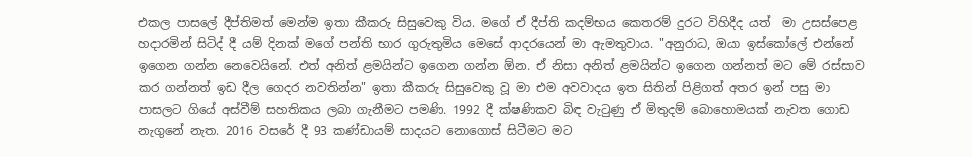එකල පාසලේ දීප්තිමත් මෙන්ම ඉතා කීකරු සිසුවෙකු විය. මගේ ඒ දීප්ති කදම්භය කෙතරම් දුරට විහිදීද යත්  මා උසස්පෙළ හදාරමින් සිටිද් දී යම් දිනක් මගේ පන්ති භාර ගුරුතුමිය මෙසේ ආදරයෙන් මා ඇමතුවාය. "අනුරාධ, ඔයා ඉස්කෝලේ එන්නේ ඉගෙන ගන්න නෙවෙයිනේ. එත් අනිත් ළමයින්ට ඉගෙන ගන්න ඕන. ඒ නිසා අනිත් ළමයින්ට ඉගෙන ගන්නත් මට මේ රස්සාව කර ගන්නත් ඉඩ දීල ගෙදර නවතින්න" ඉතා කීකරු සිසුවෙකු වූ මා එම අවවාදය ඉත සිතින් පිළිගත් අතර ඉන් පසු මා පාසලට ගියේ අස්වීම් සහතිකය ලබා ගැනීමට පමණි. 1992 දී ක්ෂණිකව බිඳ වැටුණු ඒ මිතුදම් බොහොමයක් නැවත ගොඩ නැගුනේ නැත. 2016 වසරේ දී 93 කණ්ඩායම් සාදයට නොගොස් සිටීමට මට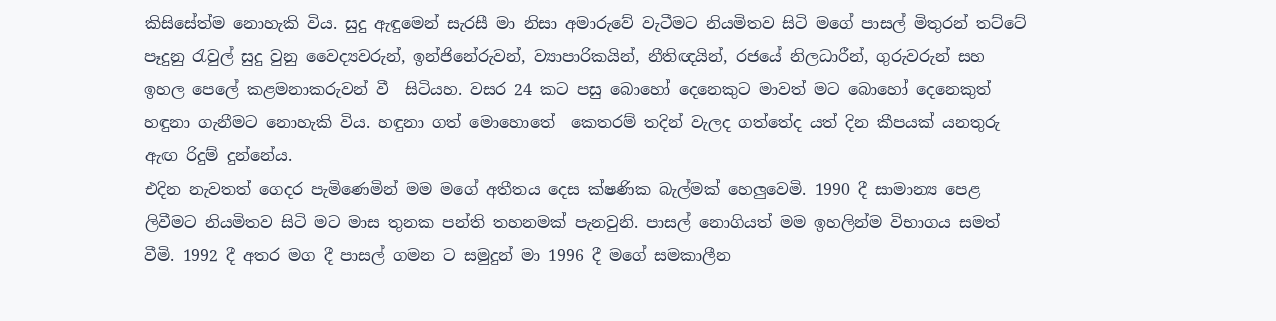කිසිසේත්ම නොහැකි විය. සුදු ඇඳුමෙන් සැරසී මා නිසා අමාරුවේ වැටීමට නියමිතව සිටි මගේ පාසල් මිතුරන් තට්ටේ පෑදුනු රැවුල් සුදු වුනු වෛද්‍යවරුන්, ඉන්ජිනේරුවන්, ව්‍යාපාරිකයින්, නීතිඥයින්, රජයේ නිලධාරීන්, ගුරුවරුන් සහ ඉහල පෙලේ කළමනාකරුවන් වී  සිටියහ. වසර 24 කට පසු බොහෝ දෙනෙකුට මාවත් මට බොහෝ දෙනෙකුත් හඳුනා ගැනීමට නොහැකි විය. හඳුනා ගත් මොහොතේ  කෙතරම් තදින් වැලද ගත්තේද යත් දින කීපයක් යනතුරු ඇඟ රිදුම් දුන්නේය.
එදින නැවතත් ගෙදර පැමිණෙමින් මම මගේ අතීතය දෙස ක්ෂණික බැල්මක් හෙලුවෙමි. 1990 දී සාමාන්‍ය පෙළ ලිවීමට නියමිතව සිටි මට මාස තුනක පන්ති තහනමක් පැනවුනි. පාසල් නොගියත් මම ඉහලින්ම විභාගය සමත් වීමි. 1992 දී අතර මග දී පාසල් ගමන ට සමුදුන් මා 1996 දී මගේ සමකාලීන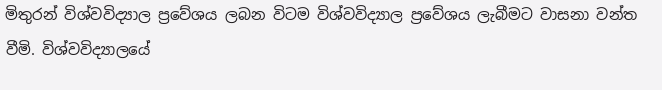මිතුරන් විශ්වවිද්‍යාල ප්‍රවේශය ලබන විටම විශ්වවිද්‍යාල ප්‍රවේශය ලැබීමට වාසනා වන්ත වීමි. විශ්වවිද්‍යාලයේ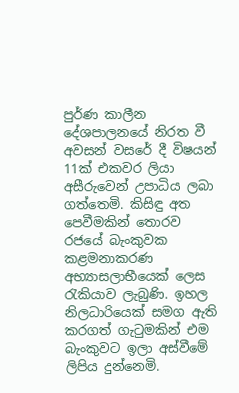පුර්ණ කාලීන දේශපාලනයේ නිරත වී අවසන් වසරේ දී විෂයන් 11ක් එකවර ලියා අසීරුවෙන් උපාධිය ලබා ගත්තෙමි. කිසිඳු අත පෙවීමකින් තොරව රජයේ බැංකුවක කළමනාකරණ අභ්‍යාසලාභීයෙක් ලෙස රැකියාව ලැබුණි. ඉහල නිලධාරියෙක් සමග ඇති කරගත් ගැටුමකින් එම බැංකුවට ඉලා අස්වීමේ ලිපිය දුන්නෙමි.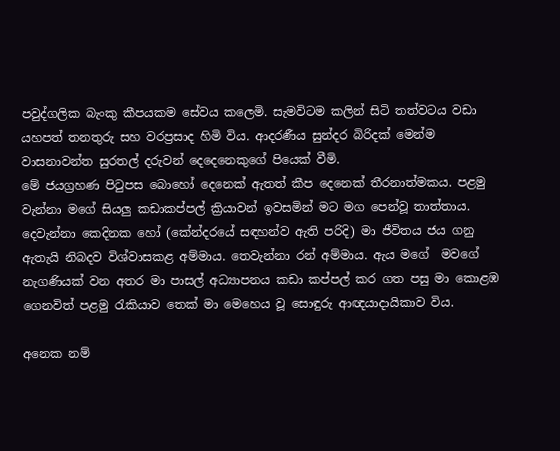පවුද්ගලික බැංකු කීපයකම සේවය කලෙමි. සැමවිටම කලින් සිටි තත්වටය වඩා යහපත් තනතුරු සහ වරප්‍රසාද හිමි විය. ආදරණීය සුන්දර බිරිදක් මෙන්ම වාසනාවන්ත සුරතල් දරුවන් දෙදෙනෙකුගේ පියෙක් වීමි.
මේ ජයග්‍රහණ පිටුපස බොහෝ දෙනෙක් ඇතත් කීප දෙනෙක් තීරනාත්මකය. පළමු වැන්නා මගේ සියලු කඩාකප්පල් ක්‍රියාවන් ඉවසමින් මට මග පෙන්වූ තාත්තාය. දෙවැන්නා කෙදිනක හෝ (කේන්දරයේ සඳහන්ව ඇති පරිදි) මා ජීවිතය ජය ගනු ඇතැයි නිබදව විශ්වාසකළ අම්මාය. තෙවැන්නා රන් අම්මාය. ඇය මගේ  මවගේ නැගණියක් වන අතර මා පාසල් අධ්‍යාපනය කඩා කප්පල් කර ගත පසු මා කොළඹ ගෙනවිත් පළමු රැකියාව තෙක් මා මෙහෙය වූ සොඳුරු ආඥයාදායිකාව විය.

අනෙක නම්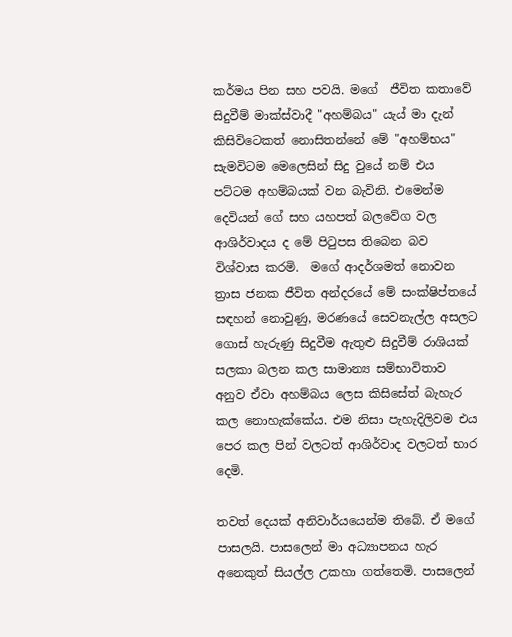කර්මය පින සහ පවයි. මගේ  ජීවිත කතාවේ සිදුවීම් මාක්ස්වාදී "අහම්බය" යැය් මා දැන් කිසිවිටෙකත් නොසිතන්නේ මේ "අහම්භය" සැමවිටම මෙලෙසින් සිදු වුයේ නම් එය පට්ටම අහම්බයක් වන බැවිනි. එමෙන්ම දෙවියන් ගේ සහ යහපත් බලවේග වල ආශිර්වාදය ද මේ පිටුපස තිබෙන බව විශ්වාස කරමි.  මගේ ආදර්ශමත් නොවන ත්‍රාස ජනක ජීවිත අන්දරයේ මේ සංක්ෂිප්තයේ සඳහන් නොවුණු, මරණයේ සෙවනැල්ල අසලට ගොස් හැරුණු සිදුවීම ඇතුළු සිදුවීම් රාශියක් සලකා බලන කල සාමාන්‍ය සම්භාවිතාව අනුව ඒවා අහම්බය ලෙස කිසිසේත් බැහැර කල නොහැක්කේය. එම නිසා පැහැදිලිවම එය පෙර කල පින් වලටත් ආශිර්වාද වලටත් භාර දෙමි.

තවත් දෙයක් අනිවාර්යයෙන්ම තිබේ. ඒ මගේ  පාසලයි. පාසලෙන් මා අධ්‍යාපනය හැර අනෙකුත් සියල්ල උකහා ගත්තෙමි. පාසලෙන්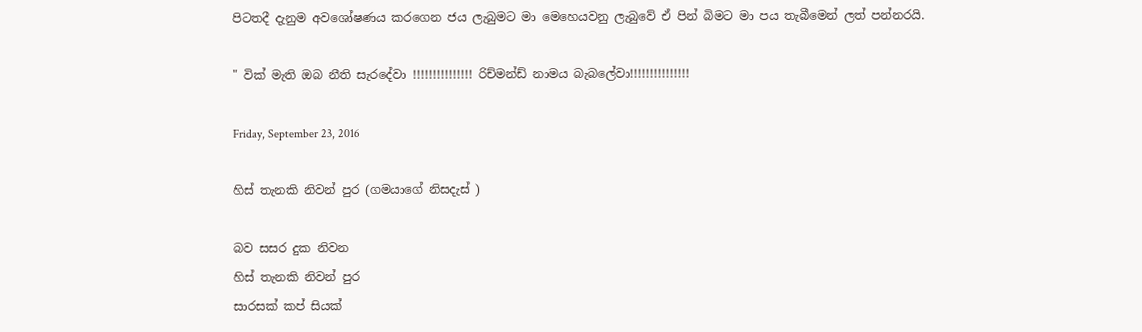පිටතදී දැනුම අවශෝෂණය කරගෙන ජය ලැබුමට මා මෙහෙයවනු ලැබුවේ ඒ පින් බිමට මා පය තැබීමෙන් ලත් පන්නරයි.

" වික් මැති ඔබ නීති සැරදේවා !!!!!!!!!!!!!!! රිච්මන්ඩ් නාමය බැබලේවා!!!!!!!!!!!!!!!

Friday, September 23, 2016

හිස් තැනකි නිවන් පුර (ගමයාගේ නිසදැස් )

බව සසර දුක නිවන
හිස් තැනකි නිවන් පුර
සාරසක් කප් සියක්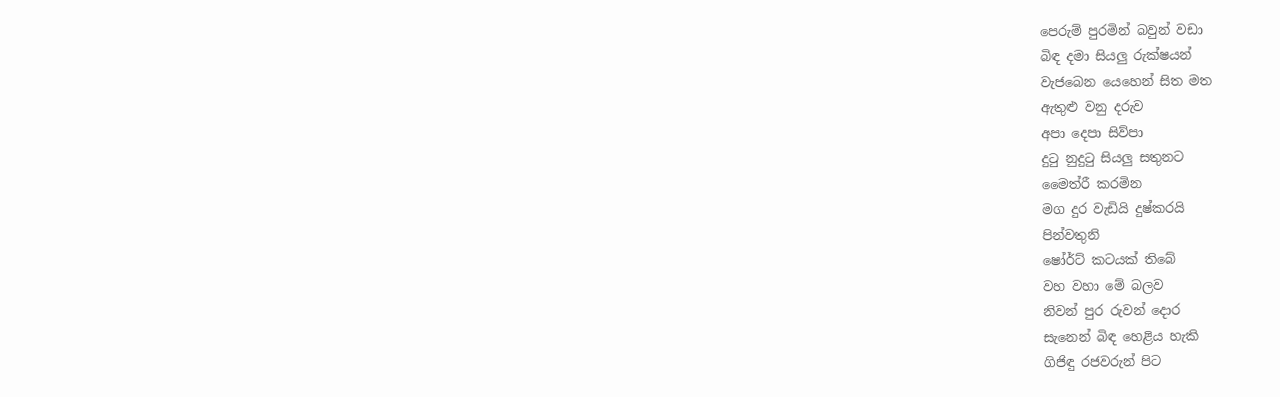පෙරුම් පුරමින් බවුන් වඩා
බිඳ දමා සියලු රුක්ෂයන්
වැජබෙන යෙහෙන් සිත මත
ඇතුළු වනු දරුව
අපා දෙපා සිව්පා
දුටු නුදුටු සියලු සතුනට
මෛත්රී කරමින
මග දුර වැඩියි දුෂ්කරයි
පින්වතුනි
ෂෝර්ට් කටයක් තිබේ
වහ වහා මේ බලව
නිවන් පුර රුවන් දොර
සැනෙන් බිඳ හෙළිය හැකි
ගිජිඳු රජවරුන් පිට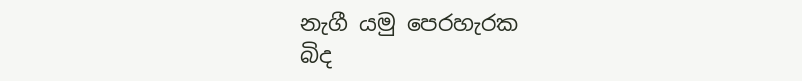නැගී යමු පෙරහැරක
බිද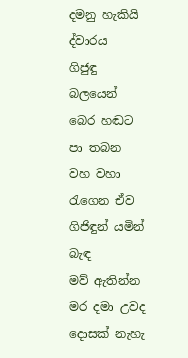දමනු හැකියි ද්වාරය
ගිජුඳු බලයෙන්
බෙර හඬට පා තබන
වහ වහා රැගෙන ඒව
ගිජිඳුන් යමින් බැඳ
මව් ඇතින්න මර දමා උවද
දොසක් නැහැ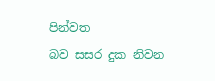පින්වත
බව සසර දුක නිවන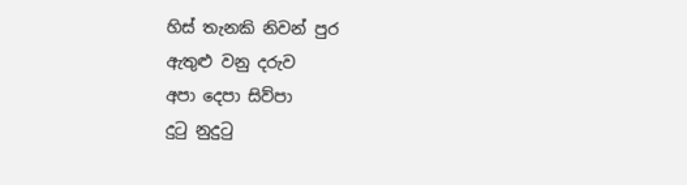හිස් තැනකි නිවන් පුර
ඇතුළු වනු දරුව
අපා දෙපා සිව්පා
දුටු නුදුටු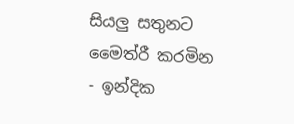සියලු සතුනට
මෛත්රී කරමින
- ඉන්දික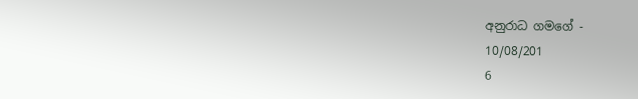අනුරාධ ගමගේ -
10/08/201
6